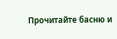Прочитайте басню и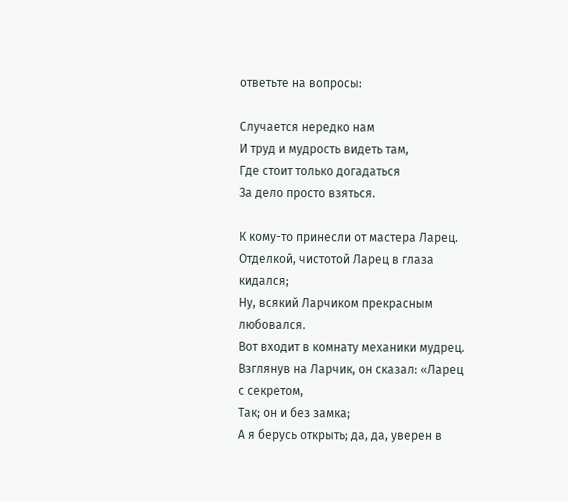ответьте на вопросы:

Случается нередко нам
И труд и мудрость видеть там,
Где стоит только догадаться
За дело просто взяться.

К кому-то принесли от мастера Ларец.
Отделкой, чистотой Ларец в глаза кидался;
Ну, всякий Ларчиком прекрасным любовался.
Вот входит в комнату механики мудрец.
Взглянув на Ларчик, он сказал: «Ларец с секретом,
Так; он и без замка;
А я берусь открыть; да, да, уверен в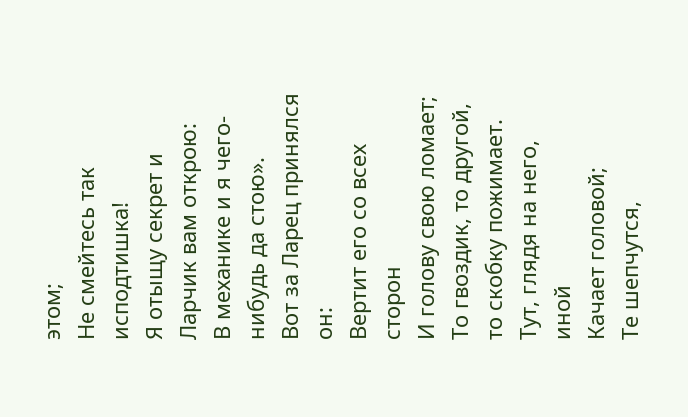этом;
Не смейтесь так исподтишка!
Я отыщу секрет и Ларчик вам открою:
В механике и я чего-нибудь да стою».
Вот за Ларец принялся он:
Вертит его со всех сторон
И голову свою ломает;
То гвоздик, то другой, то скобку пожимает.
Тут, глядя на него, иной
Качает головой;
Те шепчутся,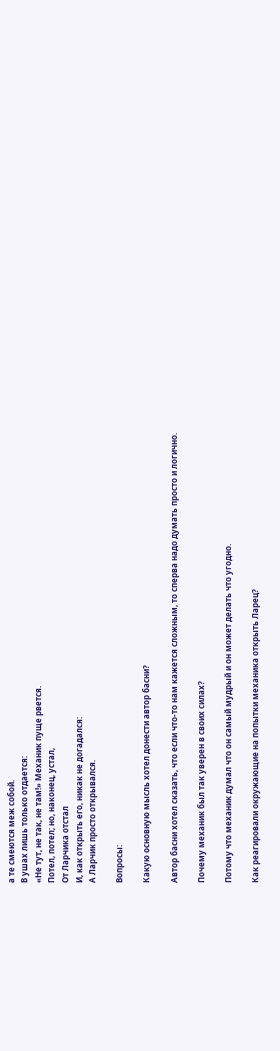а те смеются меж собой.
В ушах лишь только отдается:
«Не тут, не так, не там!» Механик пуще рвется.
Потел, потел; но, наконец, устал,
От Ларчика отстал
И, как открыть его, никак не догадался:
А Ларчик просто открывался.

Вопросы:

Какую основную мысль хотел донести автор басни?

Автор басни хотел сказать, что если что-то нам кажется сложным, то сперва надо думать просто и логично.

Почему механик был так уверен в своих силах?

Потому что механик думал что он самый мудрый и он может делать что угодно.

Как реагировали окружающие на попытки механика открыть Ларец?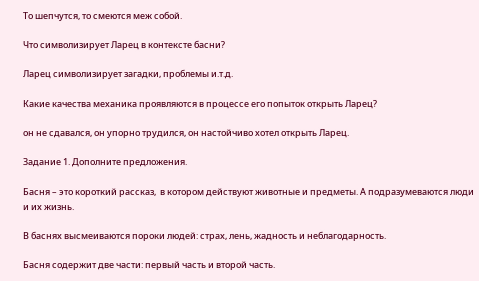То шепчутся, то смеются меж собой.

Что символизирует Ларец в контексте басни?

Ларец символизирует загадки, проблемы и.т.д.

Какие качества механика проявляются в процессе его попыток открыть Ларец?

он не сдавался, он упорно трудился, он настойчиво хотел открыть Ларец.

Задание 1. Дополните предложения.

Басня – это короткий рассказ,  в котором действуют животные и предметы. А подразумеваются люди и их жизнь.

В баснях высмеиваются пороки людей: страх, лень, жадность и неблагодарность.

Басня содержит две части: первый часть и второй часть.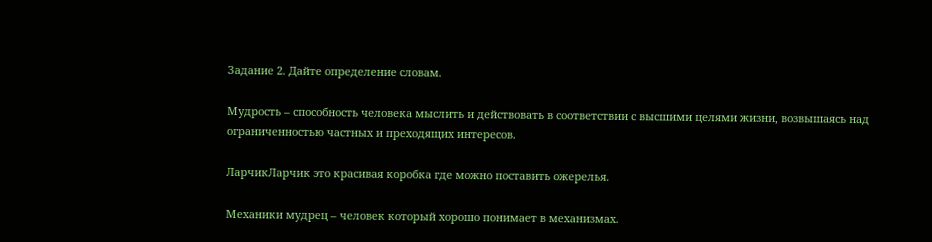Задание 2. Дайте определение словам.

Мудрость – способность человека мыслить и действовать в соответствии с высшими целями жизни, возвышаясь над ограниченностью частных и преходящих интересов.

ЛарчикЛарчик это красивая коробка где можно поставить ожерелья.

Механики мудрец – человек который хорошо понимает в механизмах.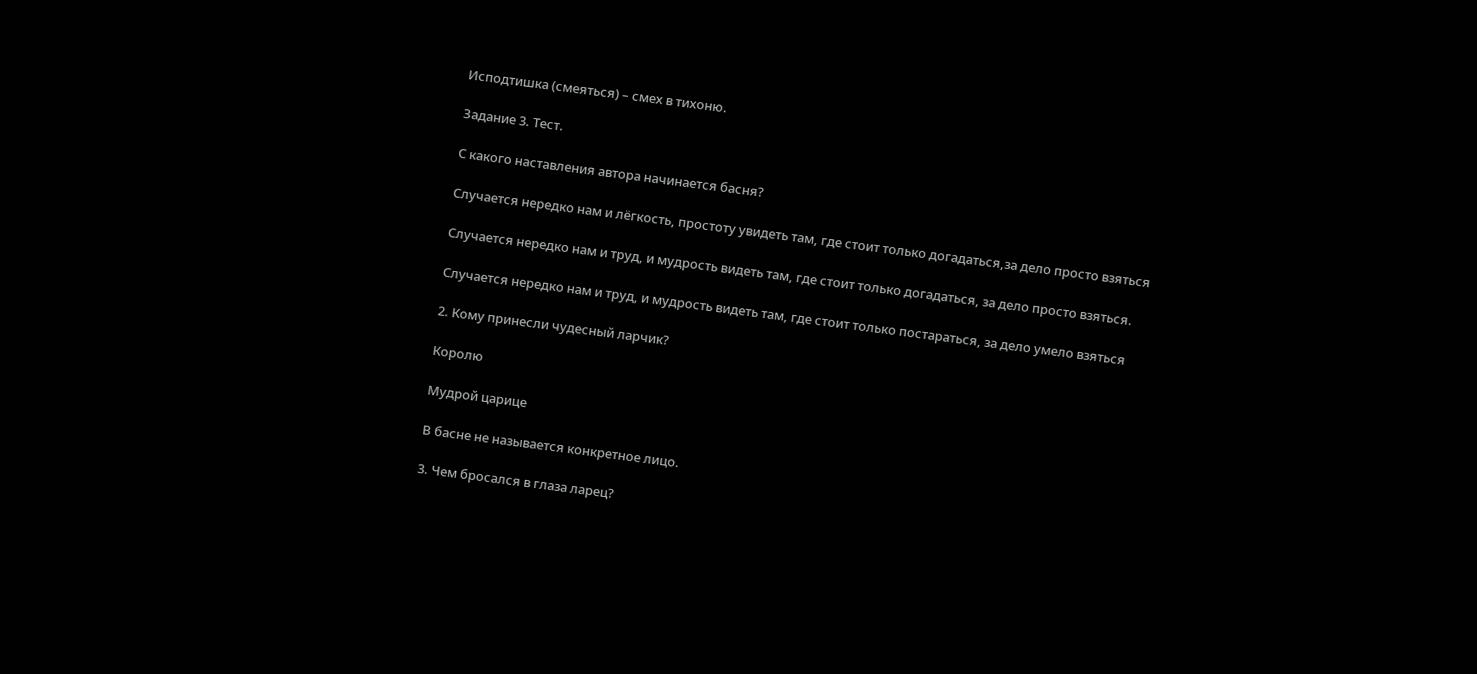Исподтишка (смеяться) – смех в тихоню.

Задание 3. Тест.

С какого наставления автора начинается басня?

Случается нередко нам и лёгкость, простоту увидеть там, где стоит только догадаться,за дело просто взяться

Случается нередко нам и труд, и мудрость видеть там, где стоит только догадаться, за дело просто взяться.

Случается нередко нам и труд, и мудрость видеть там, где стоит только постараться, за дело умело взяться

2. Кому принесли чудесный ларчик?

Королю

Мудрой царице

В басне не называется конкретное лицо.

3. Чем бросался в глаза ларец?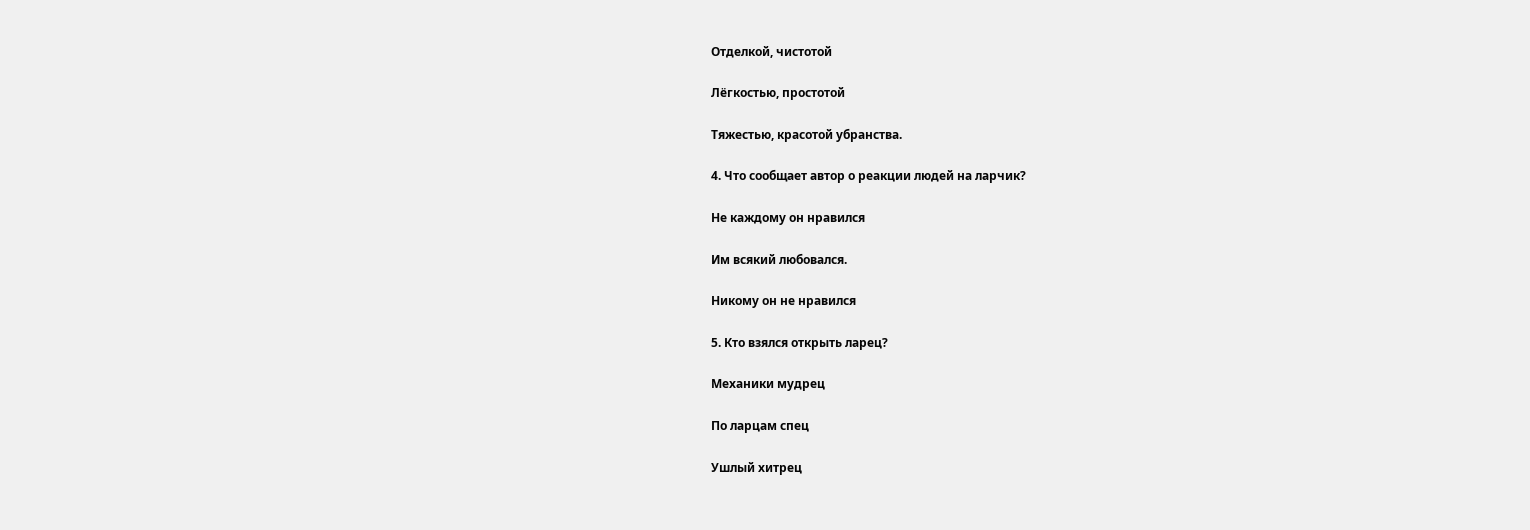Отделкой, чистотой

Лёгкостью, простотой

Тяжестью, красотой убранства.

4. Что сообщает автор о реакции людей на ларчик?

Не каждому он нравился

Им всякий любовался.

Никому он не нравился

5. Кто взялся открыть ларец?

Механики мудрец

По ларцам спец

Ушлый хитрец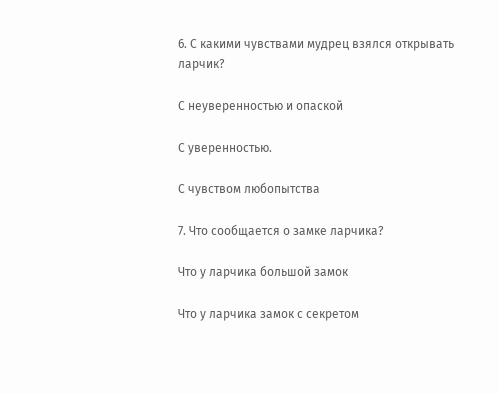6. С какими чувствами мудрец взялся открывать ларчик?

С неуверенностью и опаской

С уверенностью.

С чувством любопытства

7. Что сообщается о замке ларчика?

Что у ларчика большой замок

Что у ларчика замок с секретом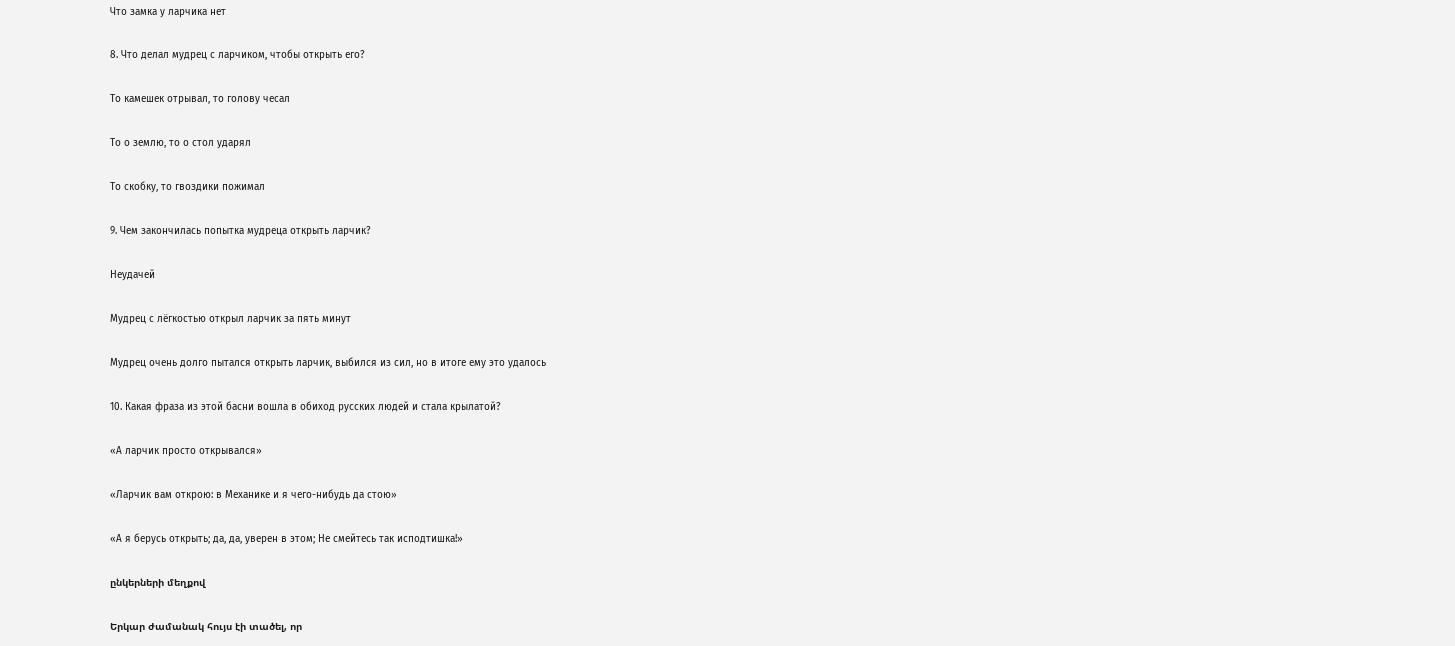Что замка у ларчика нет

8. Что делал мудрец с ларчиком, чтобы открыть его?

То камешек отрывал, то голову чесал

То о землю, то о стол ударял

То скобку, то гвоздики пожимал

9. Чем закончилась попытка мудреца открыть ларчик?

Неудачей

Мудрец с лёгкостью открыл ларчик за пять минут

Мудрец очень долго пытался открыть ларчик, выбился из сил, но в итоге ему это удалось

10. Какая фраза из этой басни вошла в обиход русских людей и стала крылатой?

«А ларчик просто открывался»

«Ларчик вам открою: в Механике и я чего-нибудь да стою»

«А я берусь открыть; да, да, уверен в этом; Не смейтесь так исподтишка!»

ընկերների մեղքով

Երկար ժամանակ հույս էի տածել, որ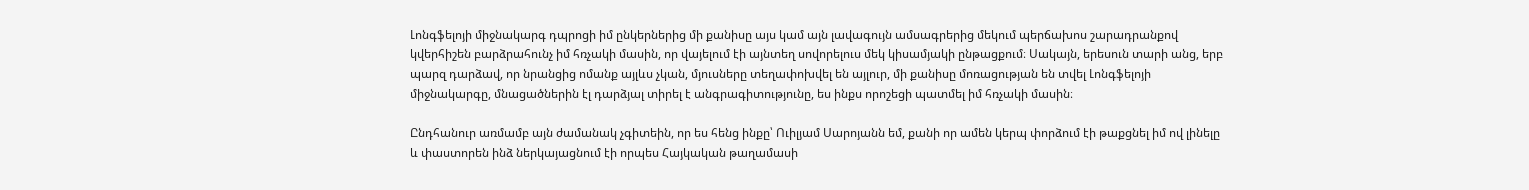Լոնգֆելոյի միջնակարգ դպրոցի իմ ընկերներից մի քանիսը այս կամ այն լավագույն ամսագրերից մեկում պերճախոս շարադրանքով կվերհիշեն բարձրահունչ իմ հռչակի մասին, որ վայելում էի այնտեղ սովորելուս մեկ կիսամյակի ընթացքում։ Սակայն, երեսուն տարի անց, երբ պարզ դարձավ, որ նրանցից ոմանք այլևս չկան, մյուսները տեղափոխվել են այլուր, մի քանիսը մոռացության են տվել Լոնգֆելոյի միջնակարգը, մնացածներին էլ դարձյալ տիրել է անգրագիտությունը, ես ինքս որոշեցի պատմել իմ հռչակի մասին։

Ընդհանուր առմամբ այն ժամանակ չգիտեին, որ ես հենց ինքը՝ Ուիլյամ Սարոյանն եմ, քանի որ ամեն կերպ փորձում էի թաքցնել իմ ով լինելը և փաստորեն ինձ ներկայացնում էի որպես Հայկական թաղամասի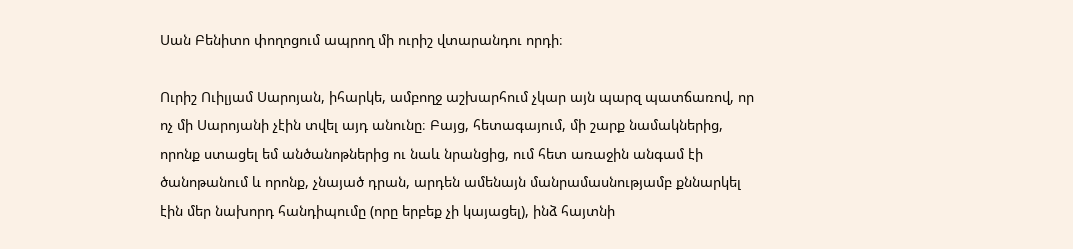Սան Բենիտո փողոցում ապրող մի ուրիշ վտարանդու որդի։

Ուրիշ Ուիլյամ Սարոյան, իհարկե, ամբողջ աշխարհում չկար այն պարզ պատճառով, որ ոչ մի Սարոյանի չէին տվել այդ անունը։ Բայց, հետագայում, մի շարք նամակներից, որոնք ստացել եմ անծանոթներից ու նաև նրանցից, ում հետ առաջին անգամ էի ծանոթանում և որոնք, չնայած դրան, արդեն ամենայն մանրամասնությամբ քննարկել էին մեր նախորդ հանդիպումը (որը երբեք չի կայացել), ինձ հայտնի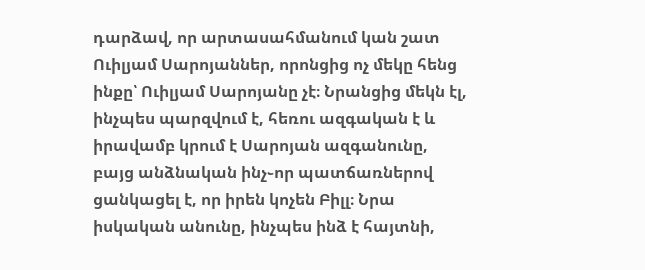դարձավ, որ արտասահմանում կան շատ Ուիլյամ Սարոյաններ, որոնցից ոչ մեկը հենց ինքը՝ Ուիլյամ Սարոյանը չէ։ Նրանցից մեկն էլ, ինչպես պարզվում է, հեռու ազգական է և իրավամբ կրում է Սարոյան ազգանունը, բայց անձնական ինչ֊որ պատճառներով ցանկացել է, որ իրեն կոչեն Բիլլ։ Նրա իսկական անունը, ինչպես ինձ է հայտնի,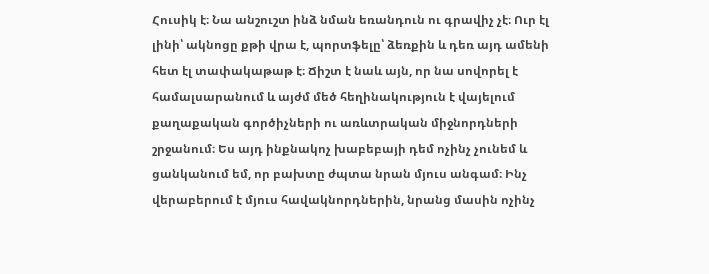Հուսիկ է։ Նա անշուշտ ինձ նման եռանդուն ու գրավիչ չէ։ Ուր էլ լինի՝ ակնոցը քթի վրա է, պորտֆելը՝ ձեռքին և դեռ այդ ամենի հետ էլ տափակաթաթ է։ Ճիշտ է նաև այն, որ նա սովորել է համալսարանում և այժմ մեծ հեղինակություն է վայելում քաղաքական գործիչների ու առևտրական միջնորդների շրջանում։ Ես այդ ինքնակոչ խաբեբայի դեմ ոչինչ չունեմ և ցանկանում եմ, որ բախտը ժպտա նրան մյուս անգամ։ Ինչ վերաբերում է մյուս հավակնորդներին, նրանց մասին ոչինչ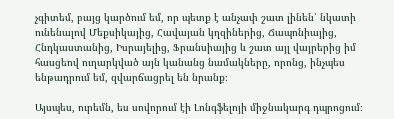չգիտեմ, բայց կարծում եմ, որ պետք է անչափ շատ լինեն՝ նկատի ունենալով Մեքսիկայից, Հավայան կղզիներից, Ճապոնիայից, Հնդկաստանից, Իսրայելից, Ֆրանսիայից և շատ այլ վայրերից իմ հասցեով ուղարկված այն կանանց նամակները, որոնց, ինչպես ենթադրում եմ, զվարճացրել են նրանք։

Այսպես, ուրեմն, ես սովորում էի Լոնգֆելոյի միջնակարգ դպրոցում։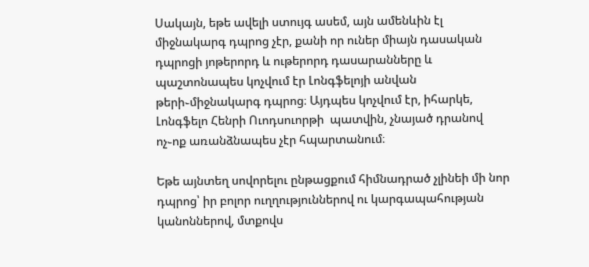Սակայն, եթե ավելի ստույգ ասեմ, այն ամենևին էլ միջնակարգ դպրոց չէր, քանի որ ուներ միայն դասական դպրոցի յոթերորդ և ութերորդ դասարանները և պաշտոնապես կոչվում էր Լոնգֆելոյի անվան թերի֊միջնակարգ դպրոց։ Այդպես կոչվում էր, իհարկե, Լոնգֆելո Հենրի Ուոդսուորթի  պատվին, չնայած դրանով ոչ֊ոք առանձնապես չէր հպարտանում։

Եթե այնտեղ սովորելու ընթացքում հիմնադրած չլինեի մի նոր դպրոց՝ իր բոլոր ուղղություններով ու կարգապահության կանոններով, մտքովս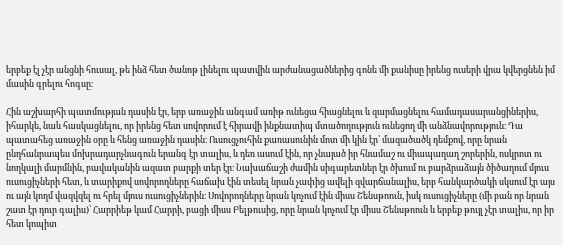երբեք էլ չէր անցնի հուսալ, թե ինձ հետ ծանոթ լինելու պատվին արժանացածներից գոնե մի քանիսը իրենց ուսերի վրա կվերցնեն իմ մասին գրելու հոգսը։

Հին աշխարհի պատմության դասին էր, երբ առաջին անգամ առիթ ունեցա հիացնելու և զարմացնելու համադասարանցիներիս, իհարկե, նաև հասկացնելու, որ իրենց հետ սովորում է հիրավի ինքնատիպ մտածողություն ունեցող մի անձնավորություն։ Դա պատահեց առաջին օրը և հենց առաջին դասին։ Ուսուցչուհին քառասունին մոտ մի կին էր՝ մազածածկ դեմքով, որը նրան ընդհանրապես մոխրադարչնագուն երանգ էր տալիս, և դեռ ասում էին, որ չնայած իր հնամաշ ու միապաղաղ շորերին, ոսկրոտ ու նողկալի մարմնին, բավականին ազատ բարքի տեր էր։ Նախաճաշի ժամին սիգարետներ էր ծխում ու բարձրաձայն ծիծաղում մյուս ուսուցիչների հետ, և տարիքով սովորողները հաճախ էին տեսել նրան չափից ավելի զվարճանալիս, երբ հանկարծակի սկսում էր այս ու այն կողմ վազվզել ու հրել մյուս ուսուցիչներին։ Սովորողները նրան կոչում էին միսս Շենսթոուն, իսկ ուսուցիչները (մի բան որ նրան շատ էր դուր գալիս)՝ Հարրիեթ կամ Հարրի, բացի միսս Բելթուսից, որը նրան կոչում էր միսս Շենսթոուն և երբեք թույլ չէր տալիս, որ իր հետ կոպիտ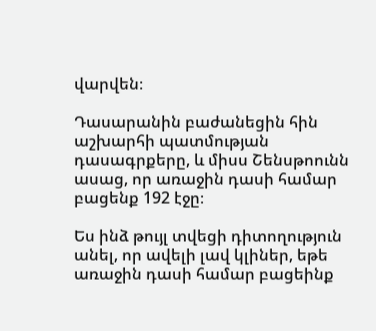վարվեն։

Դասարանին բաժանեցին հին աշխարհի պատմության դասագրքերը, և միսս Շենսթոունն ասաց, որ առաջին դասի համար բացենք 192 էջը։

Ես ինձ թույլ տվեցի դիտողություն անել, որ ավելի լավ կլիներ, եթե առաջին դասի համար բացեինք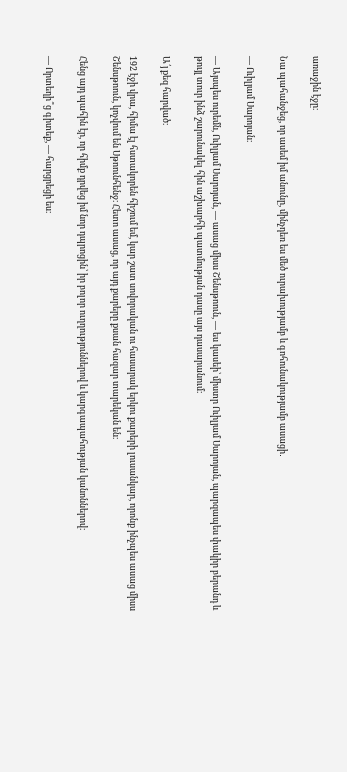առաջին էջը։

Նա պահանջեց, որ ասեմ իմ անունը, մինչդեռ ես մեծ ուրախությամբ և գոհունակությամբ ասացի․

― Ուիլյամ Սարոյան։

― Այսպես ուրեմն, Ուիլյամ Սարոյան, ― ասաց միսս Շենսթոուն, ― ես կասեի՝ միստր Ուիլյամ Սարոյան, պարզապես փակիր բերանդ և թույլ տուր ինձ շարունակել հին աշխարհի պատմության դասը այս դասարանում։

Ա՛յ քեզ հարված։

192 էջի վրա, հիմա էլ հստակորեն հիշում եմ, կար շատ սովորական ու հասարակ երկու քարերի լուսանկար, որոնք ինչպես ասաց միսս Շենսթոուն, կոչվում են Սթոունհենջ։ Հետո ասաց, որ այդ քարերը քսան հազար տարեկան են։

Հենց այդ պահին էր, որ հիմք դրվեց իմ նոր դպրոցին՝ իր բոլոր ուղղություններով և կարգապահության կանոններով։

― Որտեղի՞ց գիտեք, ― հարցրեցի ես։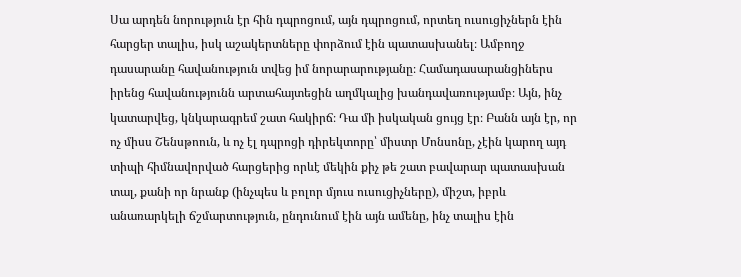Սա արդեն նորություն էր հին դպրոցում, այն դպրոցում, որտեղ ուսուցիչներն էին հարցեր տալիս, իսկ աշակերտները փորձում էին պատասխանել։ Ամբողջ դասարանը հավանություն տվեց իմ նորարարությանը։ Համադասարանցիներս իրենց հավանությունն արտահայտեցին աղմկալից խանդավառությամբ։ Այն, ինչ կատարվեց, կնկարագրեմ շատ հակիրճ։ Դա մի իսկական ցույց էր։ Բանն այն էր, որ ոչ միսս Շենսթոուն, և ոչ էլ դպրոցի դիրեկտորը՝ միստր Մոնսոնը, չէին կարող այդ տիպի հիմնավորված հարցերից որևէ մեկին քիչ թե շատ բավարար պատասխան տալ, քանի որ նրանք (ինչպես և բոլոր մյուս ուսուցիչները), միշտ, իբրև անառարկելի ճշմարտություն, ընդունում էին այն ամենը, ինչ տալիս էին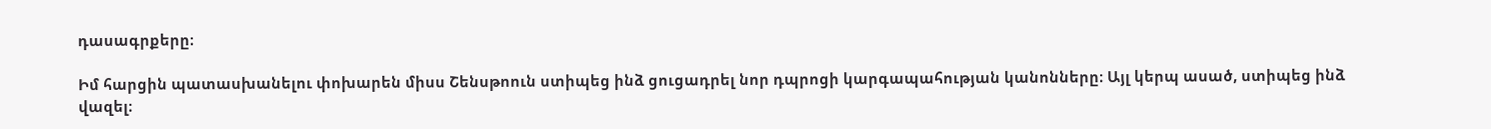դասագրքերը։

Իմ հարցին պատասխանելու փոխարեն միսս Շենսթոուն ստիպեց ինձ ցուցադրել նոր դպրոցի կարգապահության կանոնները։ Այլ կերպ ասած, ստիպեց ինձ վազել։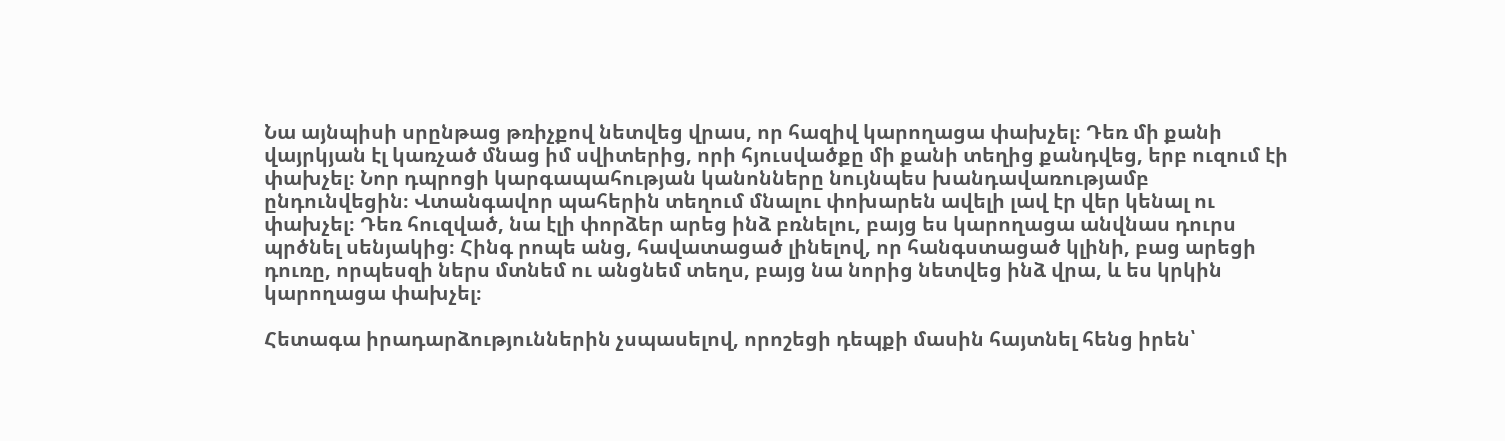Նա այնպիսի սրընթաց թռիչքով նետվեց վրաս, որ հազիվ կարողացա փախչել։ Դեռ մի քանի վայրկյան էլ կառչած մնաց իմ սվիտերից, որի հյուսվածքը մի քանի տեղից քանդվեց, երբ ուզում էի փախչել։ Նոր դպրոցի կարգապահության կանոնները նույնպես խանդավառությամբ ընդունվեցին։ Վտանգավոր պահերին տեղում մնալու փոխարեն ավելի լավ էր վեր կենալ ու փախչել։ Դեռ հուզված, նա էլի փորձեր արեց ինձ բռնելու, բայց ես կարողացա անվնաս դուրս պրծնել սենյակից։ Հինգ րոպե անց, հավատացած լինելով, որ հանգստացած կլինի, բաց արեցի դուռը, որպեսզի ներս մտնեմ ու անցնեմ տեղս, բայց նա նորից նետվեց ինձ վրա, և ես կրկին կարողացա փախչել։

Հետագա իրադարձություններին չսպասելով, որոշեցի դեպքի մասին հայտնել հենց իրեն՝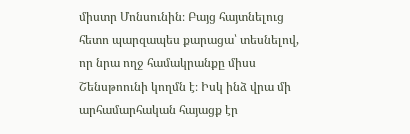միստր Մոնսունին։ Բայց հայտնելուց հետո պարզապես քարացա՝ տեսնելով, որ նրա ողջ համակրանքը միսս Շենսթոունի կողմն է։ Իսկ ինձ վրա մի արհամարհական հայացք էր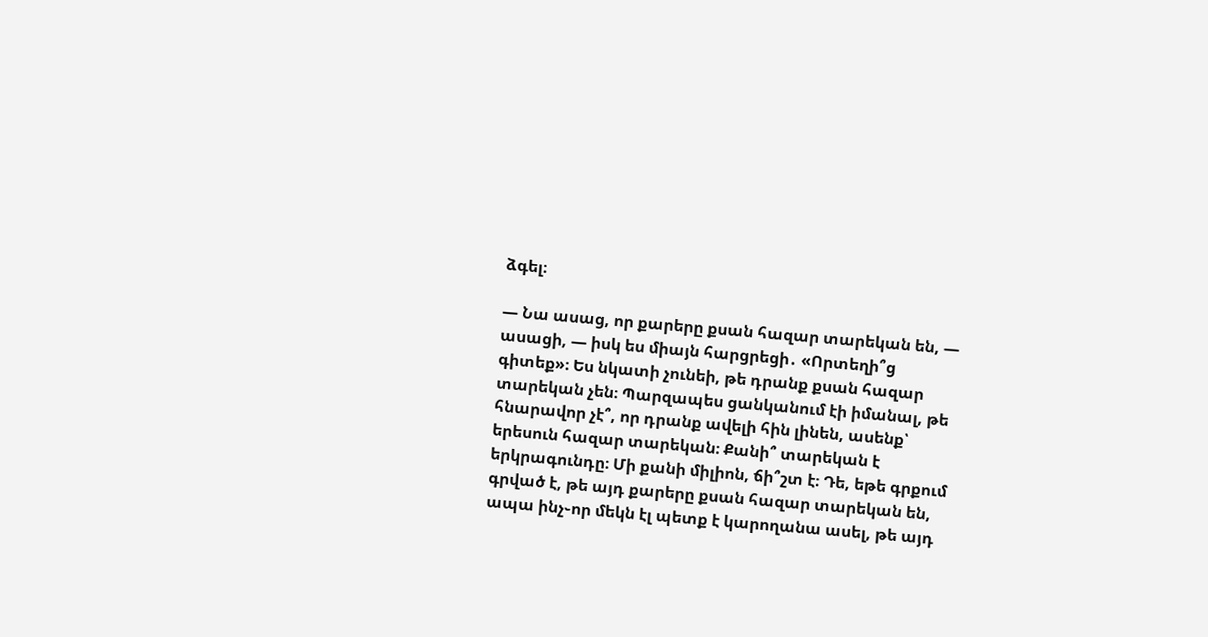ձգել։

― Նա ասաց, որ քարերը քսան հազար տարեկան են, ― ասացի, ― իսկ ես միայն հարցրեցի․ «Որտեղի՞ց գիտեք»։ Ես նկատի չունեի, թե դրանք քսան հազար տարեկան չեն։ Պարզապես ցանկանում էի իմանալ, թե հնարավոր չէ՞, որ դրանք ավելի հին լինեն, ասենք՝ երեսուն հազար տարեկան։ Քանի՞ տարեկան է երկրագունդը։ Մի քանի միլիոն, ճի՞շտ է։ Դե, եթե գրքում գրված է, թե այդ քարերը քսան հազար տարեկան են, ապա ինչ֊որ մեկն էլ պետք է կարողանա ասել, թե այդ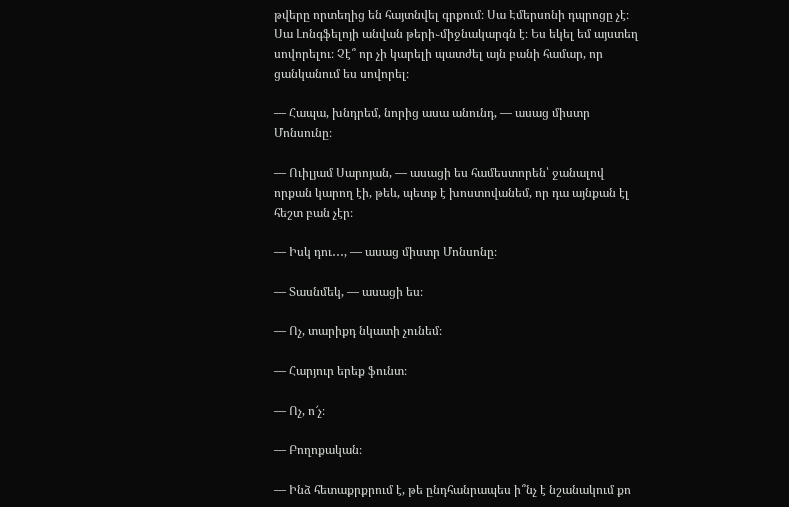թվերը որտեղից են հայտնվել գրքում։ Սա Էմերսոնի դպրոցը չէ։ Սա Լոնգֆելոյի անվան թերի֊միջնակարգն է։ Ես եկել եմ այստեղ սովորելու։ Չէ՞ որ չի կարելի պատժել այն բանի համար, որ ցանկանում ես սովորել։

― Հապա, խնդրեմ, նորից ասա անունդ, ― ասաց միստր Մոնսունը։

― Ուիլյամ Սարոյան, ― ասացի ես համեստորեն՝ ջանալով որքան կարող էի, թեև, պետք է խոստովանեմ, որ դա այնքան էլ հեշտ բան չէր։

― Իսկ դու․․․, ― ասաց միստր Մոնսոնը։

― Տասնմեկ, ― ասացի ես։

― Ոչ, տարիքդ նկատի չունեմ։

― Հարյուր երեք ֆունտ։

― Ոչ, ո՜չ։

― Բողոքական։

― Ինձ հետաքրքրում է, թե ընդհանրապես ի՞նչ է նշանակում քո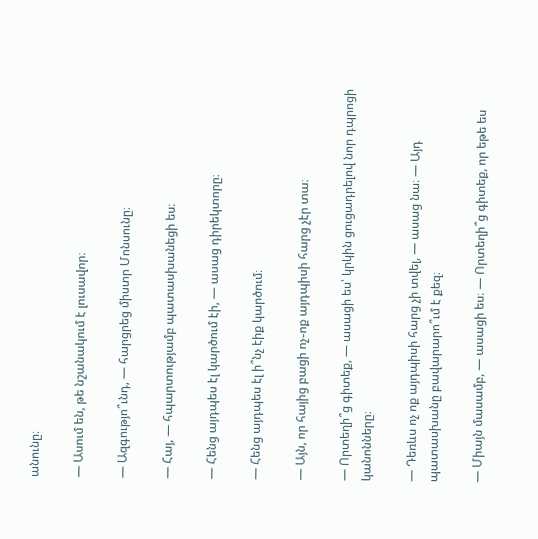անունը։

― Ասում են, թե նշանակում է լուսավոր։

― Ազգությո՞ւնդ, ― հարցրեց միստր Մոնսունը։

― Հայ, ― հպարտությամբ պատասխանեցի ես։

― Հենց այդպես էլ կարծում էի, ― ասաց դիրեկտորը։

― Հենց այդպես էլ ի՞նչ էիք կարծում։

― Այն, որ հայից բացի ոչ֊ոք այդպիսի հարց չէր տա։

― Որտեղի՞ց գիտեք, ― ասացի ես՝ կրկին ցուցադրելով նոր դպրոցի կանոնները։

― Դեռևս ոչ ոք այդպիսի հարց չի տվել, ― ասաց նա։ ― Այդ պատասխանը բավարարո՞ւմ է քեզ։

― Միայն մասամբ, ― ասացի ես։ ― Որտեղի՞ց գիտեք, որ եթե ես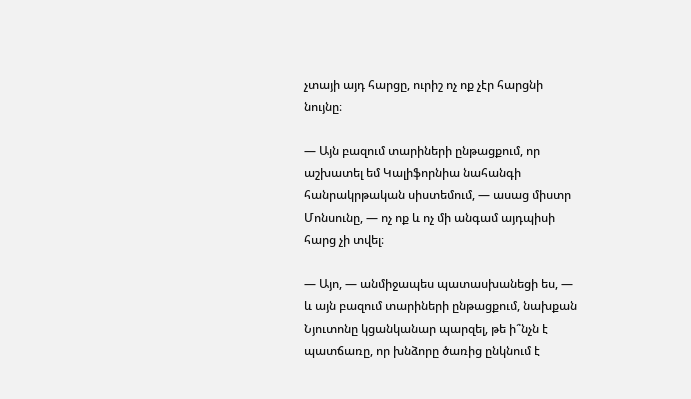չտայի այդ հարցը, ուրիշ ոչ ոք չէր հարցնի նույնը։

― Այն բազում տարիների ընթացքում, որ աշխատել եմ Կալիֆորնիա նահանգի հանրակրթական սիստեմում, ― ասաց միստր Մոնսունը, ― ոչ ոք և ոչ մի անգամ այդպիսի հարց չի տվել։

― Այո, ― անմիջապես պատասխանեցի ես, ― և այն բազում տարիների ընթացքում, նախքան Նյուտոնը կցանկանար պարզել, թե ի՞նչն է պատճառը, որ խնձորը ծառից ընկնում է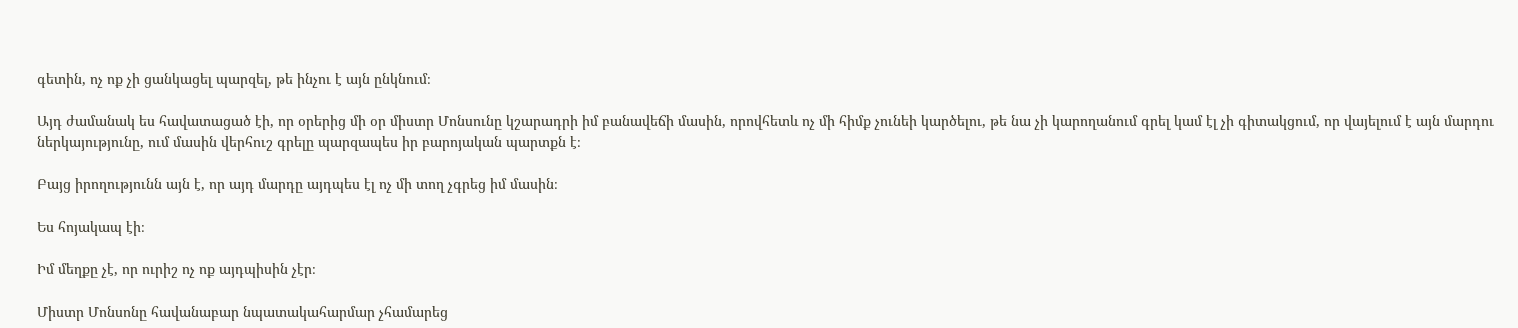գետին, ոչ ոք չի ցանկացել պարզել, թե ինչու է այն ընկնում։

Այդ ժամանակ ես հավատացած էի, որ օրերից մի օր միստր Մոնսունը կշարադրի իմ բանավեճի մասին, որովհետև ոչ մի հիմք չունեի կարծելու, թե նա չի կարողանում գրել կամ էլ չի գիտակցում, որ վայելում է այն մարդու ներկայությունը, ում մասին վերհուշ գրելը պարզապես իր բարոյական պարտքն է։

Բայց իրողությունն այն է, որ այդ մարդը այդպես էլ ոչ մի տող չգրեց իմ մասին։

Ես հոյակապ էի։

Իմ մեղքը չէ, որ ուրիշ ոչ ոք այդպիսին չէր։

Միստր Մոնսոնը հավանաբար նպատակահարմար չհամարեց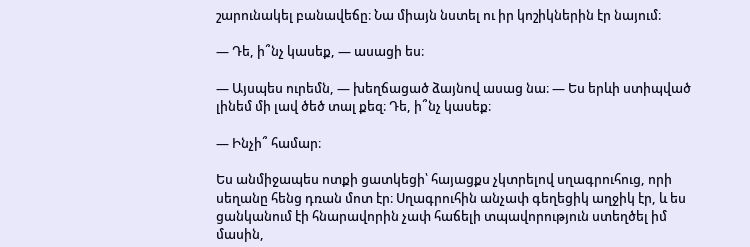շարունակել բանավեճը։ Նա միայն նստել ու իր կոշիկներին էր նայում։

― Դե, ի՞նչ կասեք, ― ասացի ես։

― Այսպես ուրեմն, ― խեղճացած ձայնով ասաց նա։ ― Ես երևի ստիպված լինեմ մի լավ ծեծ տալ քեզ։ Դե, ի՞նչ կասեք։

― Ինչի՞ համար։

Ես անմիջապես ոտքի ցատկեցի՝ հայացքս չկտրելով սղագրուհուց, որի սեղանը հենց դռան մոտ էր։ Սղագրուհին անչափ գեղեցիկ աղջիկ էր, և ես ցանկանում էի հնարավորին չափ հաճելի տպավորություն ստեղծել իմ մասին,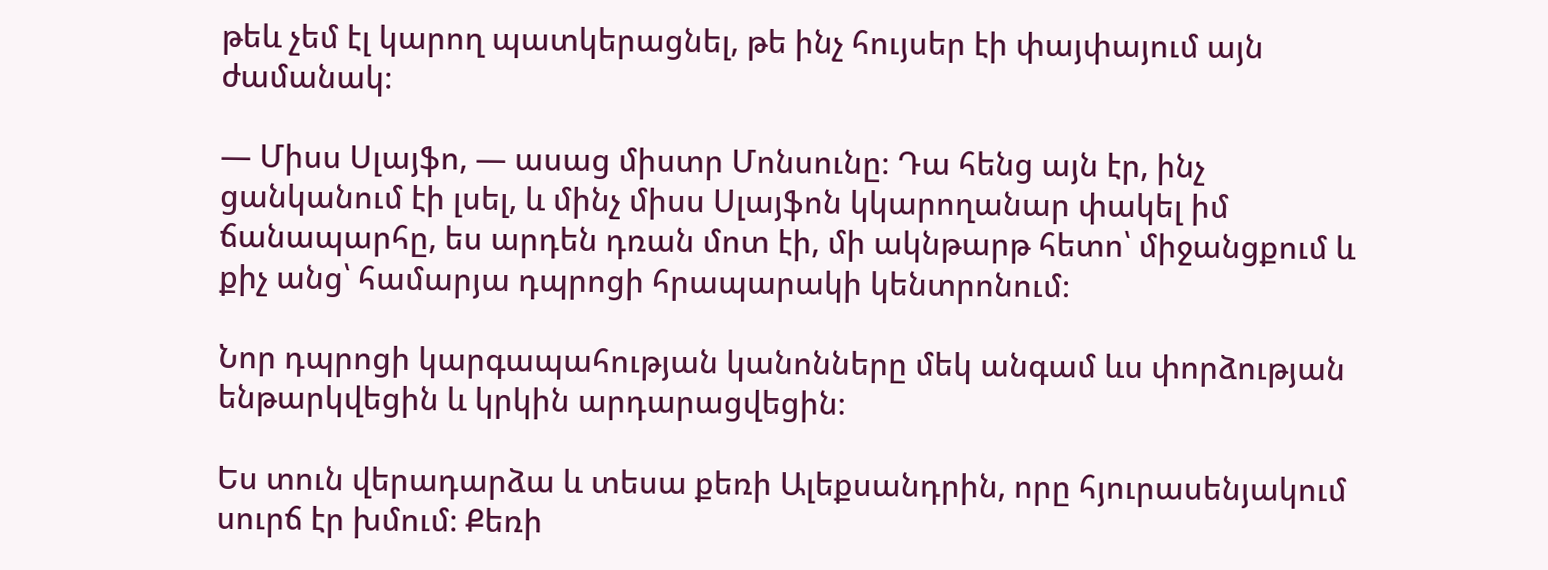թեև չեմ էլ կարող պատկերացնել, թե ինչ հույսեր էի փայփայում այն ժամանակ։

― Միսս Սլայֆո, ― ասաց միստր Մոնսունը։ Դա հենց այն էր, ինչ ցանկանում էի լսել, և մինչ միսս Սլայֆոն կկարողանար փակել իմ ճանապարհը, ես արդեն դռան մոտ էի, մի ակնթարթ հետո՝ միջանցքում և քիչ անց՝ համարյա դպրոցի հրապարակի կենտրոնում։

Նոր դպրոցի կարգապահության կանոնները մեկ անգամ ևս փորձության ենթարկվեցին և կրկին արդարացվեցին։

Ես տուն վերադարձա և տեսա քեռի Ալեքսանդրին, որը հյուրասենյակում սուրճ էր խմում։ Քեռի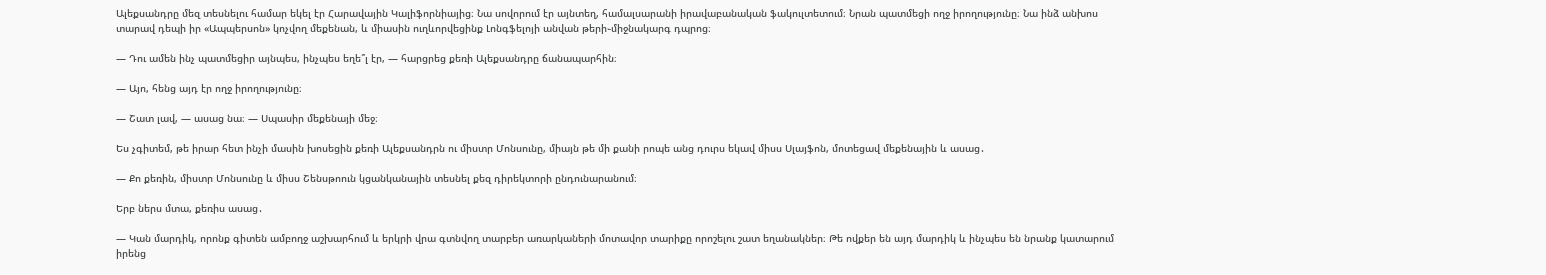Ալեքսանդրը մեզ տեսնելու համար եկել էր Հարավային Կալիֆորնիայից։ Նա սովորում էր այնտեղ, համալսարանի իրավաբանական ֆակուլտետում։ Նրան պատմեցի ողջ իրողությունը։ Նա ինձ անխոս տարավ դեպի իր «Ապպերսոն» կոչվող մեքենան, և միասին ուղևորվեցինք Լոնգֆելոյի անվան թերի֊միջնակարգ դպրոց։

― Դու ամեն ինչ պատմեցիր այնպես, ինչպես եղե՞լ էր, ― հարցրեց քեռի Ալեքսանդրը ճանապարհին։

― Այո, հենց այդ էր ողջ իրողությունը։

― Շատ լավ, ― ասաց նա։ ― Սպասիր մեքենայի մեջ։

Ես չգիտեմ, թե իրար հետ ինչի մասին խոսեցին քեռի Ալեքսանդրն ու միստր Մոնսունը, միայն թե մի քանի րոպե անց դուրս եկավ միսս Սլայֆոն, մոտեցավ մեքենային և ասաց․

― Քո քեռին, միստր Մոնսունը և միսս Շենսթոուն կցանկանային տեսնել քեզ դիրեկտորի ընդունարանում։

Երբ ներս մտա, քեռիս ասաց․

― Կան մարդիկ, որոնք գիտեն ամբողջ աշխարհում և երկրի վրա գտնվող տարբեր առարկաների մոտավոր տարիքը որոշելու շատ եղանակներ։ Թե ովքեր են այդ մարդիկ և ինչպես են նրանք կատարում իրենց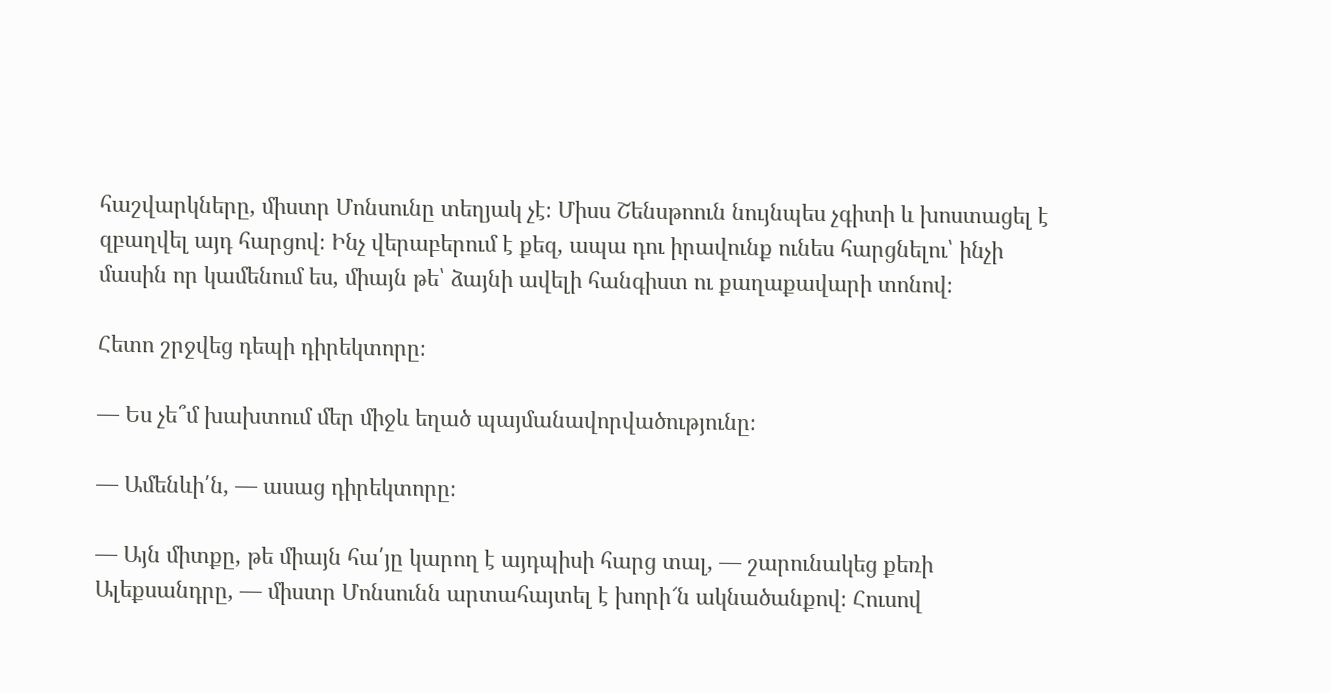հաշվարկները, միստր Մոնսունը տեղյակ չէ։ Միսս Շենսթոուն նույնպես չգիտի և խոստացել է զբաղվել այդ հարցով։ Ինչ վերաբերում է քեզ, ապա դու իրավունք ունես հարցնելու՝ ինչի մասին որ կամենում ես, միայն թե՝ ձայնի ավելի հանգիստ ու քաղաքավարի տոնով։

Հետո շրջվեց դեպի դիրեկտորը։

― Ես չե՞մ խախտում մեր միջև եղած պայմանավորվածությունը։

― Ամենևի՛ն, ― ասաց դիրեկտորը։

― Այն միտքը, թե միայն հա՛յը կարող է այդպիսի հարց տալ, ― շարունակեց քեռի Ալեքսանդրը, ― միստր Մոնսունն արտահայտել է խորի՜ն ակնածանքով։ Հուսով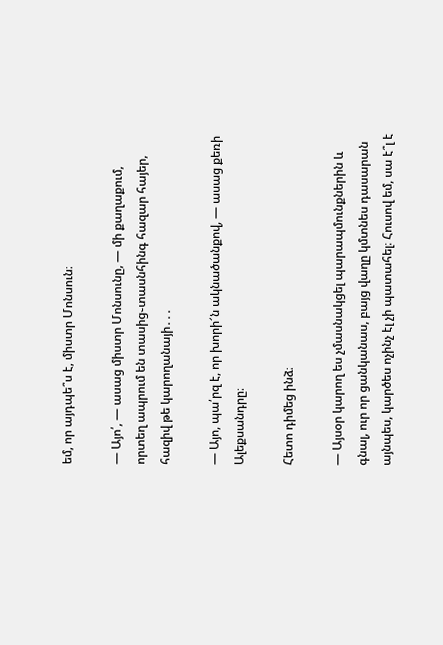եմ, որ այդպե՞ս է, միստր Մոնսուն։

― Այո՛, ― ասաց միստր Մոնսունը, ― մի քաղաքում, որտեղ ապրում են տասից֊տասնհինգ հազար հայեր, հազիվ թե կարողանայի․․․

― Այո, պա՛րզ է, որ խորի՜ն ակնածանքով, ― ասաց քեռի Ալեքսանդրը։

Հետո դիմեց ինձ։

― Այսօր կարող ես չմասնակցել պարապմունքներին և գնալ, ուր որ ցանկանաս, բայց վաղը կմտնես դասարան այնպես, կարծես ոչինչ էլ չի պատահել։ Հուսով եմ, սա է՞լ է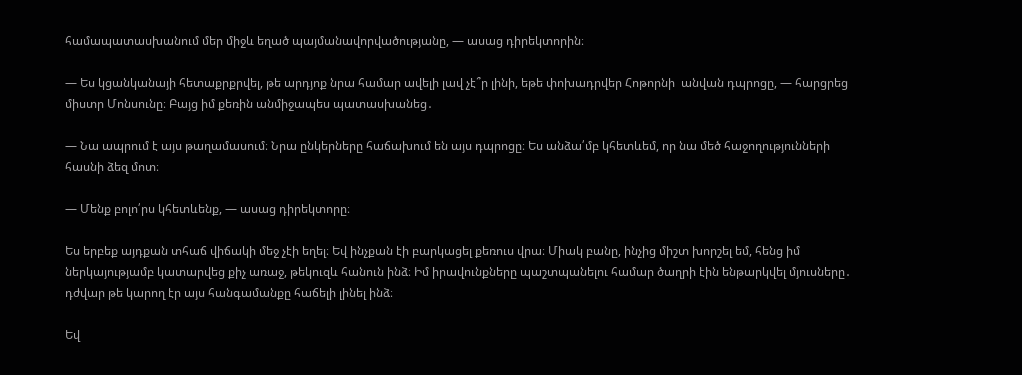համապատասխանում մեր միջև եղած պայմանավորվածությանը, ― ասաց դիրեկտորին։

― Ես կցանկանայի հետաքրքրվել, թե արդյոք նրա համար ավելի լավ չէ՞ր լինի, եթե փոխադրվեր Հոթորնի  անվան դպրոցը, ― հարցրեց միստր Մոնսունը։ Բայց իմ քեռին անմիջապես պատասխանեց․

― Նա ապրում է այս թաղամասում։ Նրա ընկերները հաճախում են այս դպրոցը։ Ես անձա՛մբ կհետևեմ, որ նա մեծ հաջողությունների հասնի ձեզ մոտ։

― Մենք բոլո՛րս կհետևենք, ― ասաց դիրեկտորը։

Ես երբեք այդքան տհաճ վիճակի մեջ չէի եղել։ Եվ ինչքան էի բարկացել քեռուս վրա։ Միակ բանը, ինչից միշտ խորշել եմ, հենց իմ ներկայությամբ կատարվեց քիչ առաջ, թեկուզև հանուն ինձ։ Իմ իրավունքները պաշտպանելու համար ծաղրի էին ենթարկվել մյուսները․ դժվար թե կարող էր այս հանգամանքը հաճելի լինել ինձ։

Եվ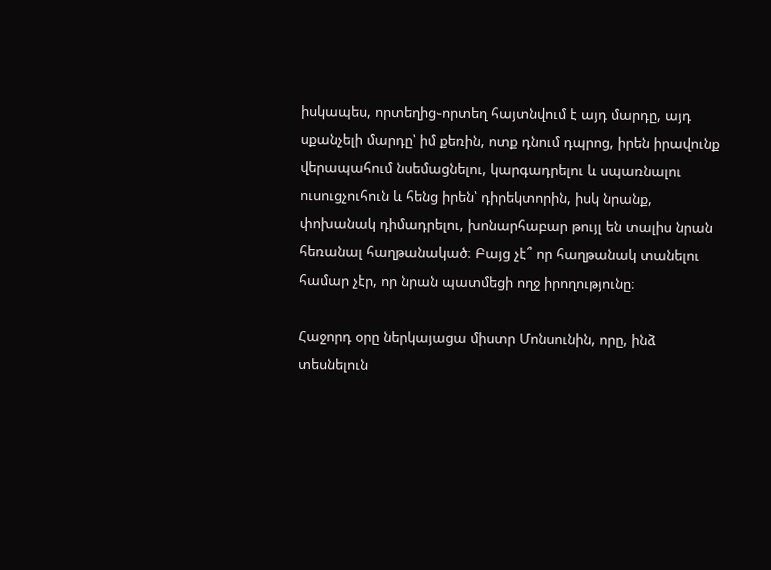իսկապես, որտեղից֊որտեղ հայտնվում է այդ մարդը, այդ սքանչելի մարդը՝ իմ քեռին, ոտք դնում դպրոց, իրեն իրավունք վերապահում նսեմացնելու, կարգադրելու և սպառնալու ուսուցչուհուն և հենց իրեն՝ դիրեկտորին, իսկ նրանք, փոխանակ դիմադրելու, խոնարհաբար թույլ են տալիս նրան հեռանալ հաղթանակած։ Բայց չէ՞ որ հաղթանակ տանելու համար չէր, որ նրան պատմեցի ողջ իրողությունը։

Հաջորդ օրը ներկայացա միստր Մոնսունին, որը, ինձ տեսնելուն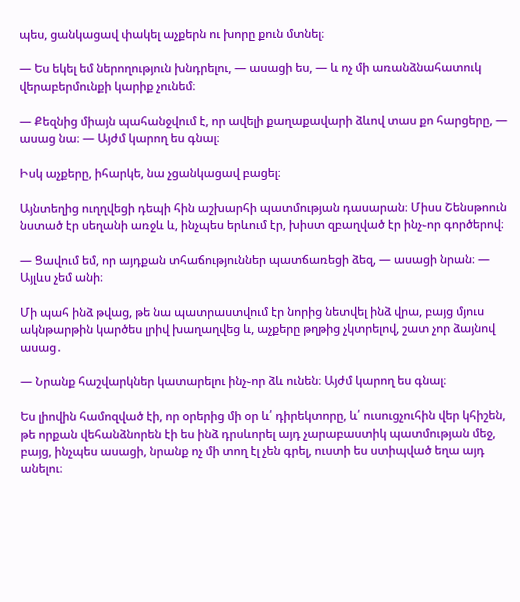պես, ցանկացավ փակել աչքերն ու խորը քուն մտնել։

― Ես եկել եմ ներողություն խնդրելու, ― ասացի ես, ― և ոչ մի առանձնահատուկ վերաբերմունքի կարիք չունեմ։

― Քեզնից միայն պահանջվում է, որ ավելի քաղաքավարի ձևով տաս քո հարցերը, ― ասաց նա։ ― Այժմ կարող ես գնալ։

Իսկ աչքերը, իհարկե, նա չցանկացավ բացել։

Այնտեղից ուղղվեցի դեպի հին աշխարհի պատմության դասարան։ Միսս Շենսթոուն նստած էր սեղանի առջև և, ինչպես երևում էր, խիստ զբաղված էր ինչ֊որ գործերով։

― Ցավում եմ, որ այդքան տհաճություններ պատճառեցի ձեզ, ― ասացի նրան։ ― Այլևս չեմ անի։

Մի պահ ինձ թվաց, թե նա պատրաստվում էր նորից նետվել ինձ վրա, բայց մյուս ակնթարթին կարծես լրիվ խաղաղվեց և, աչքերը թղթից չկտրելով, շատ չոր ձայնով ասաց․

― Նրանք հաշվարկներ կատարելու ինչ֊որ ձև ունեն։ Այժմ կարող ես գնալ։

Ես լիովին համոզված էի, որ օրերից մի օր և՛ դիրեկտորը, և՛ ուսուցչուհին վեր կհիշեն, թե որքան վեհանձնորեն էի ես ինձ դրսևորել այդ չարաբաստիկ պատմության մեջ, բայց, ինչպես ասացի, նրանք ոչ մի տող էլ չեն գրել, ուստի ես ստիպված եղա այդ անելու։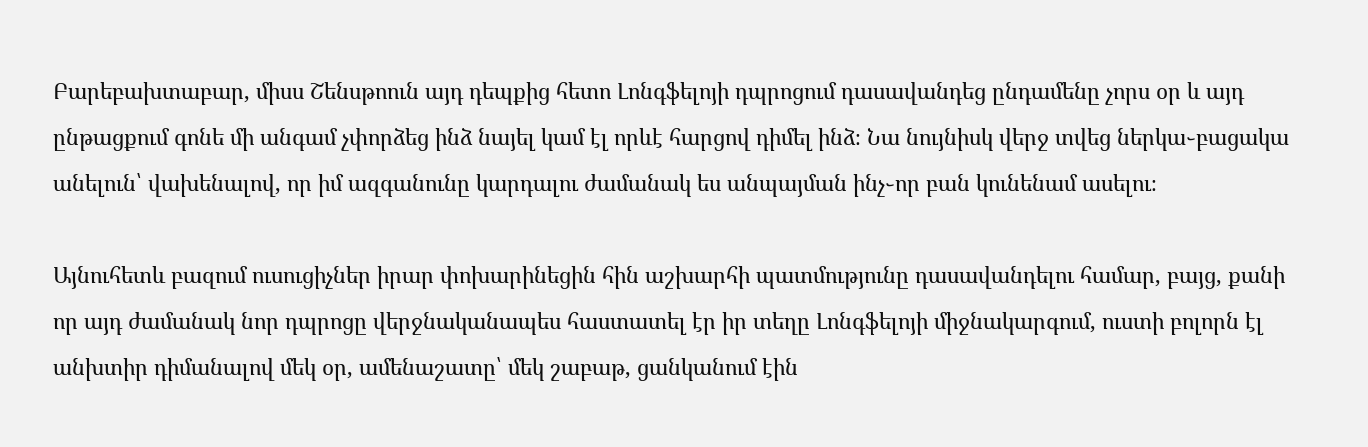Բարեբախտաբար, միսս Շենսթոուն այդ դեպքից հետո Լոնգֆելոյի դպրոցում դասավանդեց ընդամենը չորս օր և այդ ընթացքում գոնե մի անգամ չփորձեց ինձ նայել կամ էլ որևէ հարցով դիմել ինձ։ Նա նույնիսկ վերջ տվեց ներկա֊բացակա անելուն՝ վախենալով, որ իմ ազգանունը կարդալու ժամանակ ես անպայման ինչ֊որ բան կունենամ ասելու։

Այնուհետև բազում ուսուցիչներ իրար փոխարինեցին հին աշխարհի պատմությունը դասավանդելու համար, բայց, քանի որ այդ ժամանակ նոր դպրոցը վերջնականապես հաստատել էր իր տեղը Լոնգֆելոյի միջնակարգում, ուստի բոլորն էլ անխտիր դիմանալով մեկ օր, ամենաշատը՝ մեկ շաբաթ, ցանկանում էին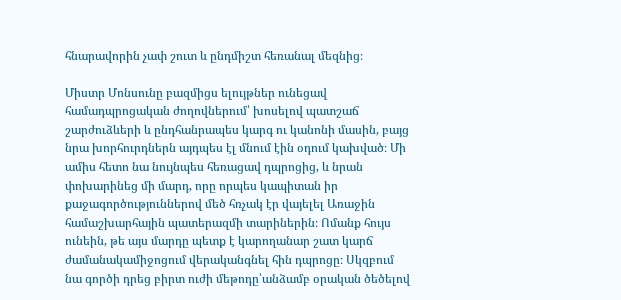հնարավորին չափ շուտ և ընդմիշտ հեռանալ մեզնից։

Միստր Մոնսունը բազմիցս ելույթներ ունեցավ համադպրոցական ժողովներում՝ խոսելով պատշաճ շարժուձևերի և ընդհանրապես կարգ ու կանոնի մասին, բայց նրա խորհուրդներն այդպես էլ մնում էին օդում կախված։ Մի ամիս հետո նա նույնպես հեռացավ դպրոցից, և նրան փոխարինեց մի մարդ, որը որպես կապիտան իր քաջագործություններով մեծ հռչակ էր վայելել Առաջին համաշխարհային պատերազմի տարիներին։ Ոմանք հույս ունեին, թե այս մարդը պետք է կարողանար շատ կարճ ժամանակամիջոցում վերականգնել հին դպրոցը։ Սկզբում նա գործի դրեց բիրտ ուժի մեթոդը՝անձամբ օրական ծեծելով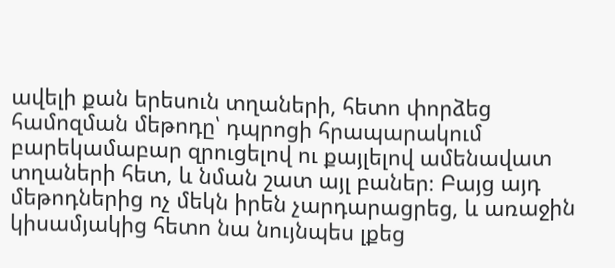ավելի քան երեսուն տղաների, հետո փորձեց համոզման մեթոդը՝ դպրոցի հրապարակում բարեկամաբար զրուցելով ու քայլելով ամենավատ տղաների հետ, և նման շատ այլ բաներ։ Բայց այդ մեթոդներից ոչ մեկն իրեն չարդարացրեց, և առաջին կիսամյակից հետո նա նույնպես լքեց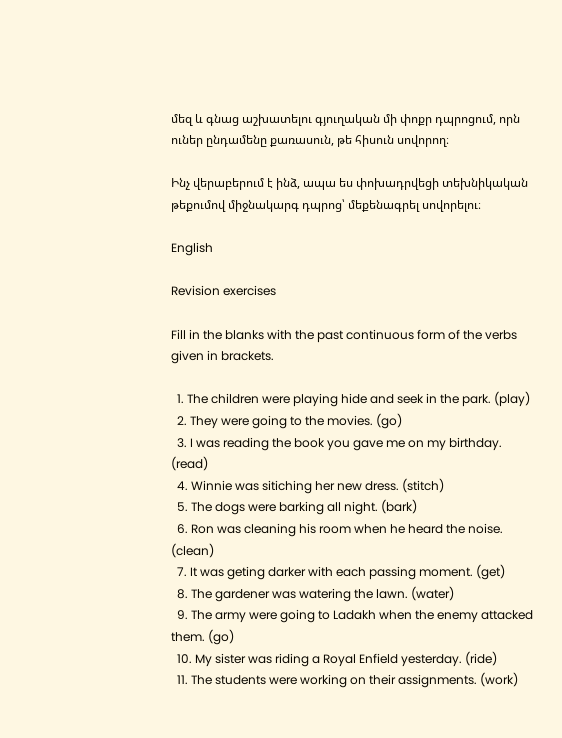մեզ և գնաց աշխատելու գյուղական մի փոքր դպրոցում, որն ուներ ընդամենը քառասուն, թե հիսուն սովորող։

Ինչ վերաբերում է ինձ, ապա ես փոխադրվեցի տեխնիկական թեքումով միջնակարգ դպրոց՝ մեքենագրել սովորելու։

English

Revision exercises

Fill in the blanks with the past continuous form of the verbs given in brackets.

  1. The children were playing hide and seek in the park. (play)
  2. They were going to the movies. (go)
  3. I was reading the book you gave me on my birthday. (read)
  4. Winnie was sitiching her new dress. (stitch)
  5. The dogs were barking all night. (bark)
  6. Ron was cleaning his room when he heard the noise. (clean)
  7. It was geting darker with each passing moment. (get)
  8. The gardener was watering the lawn. (water)
  9. The army were going to Ladakh when the enemy attacked them. (go)
  10. My sister was riding a Royal Enfield yesterday. (ride)
  11. The students were working on their assignments. (work)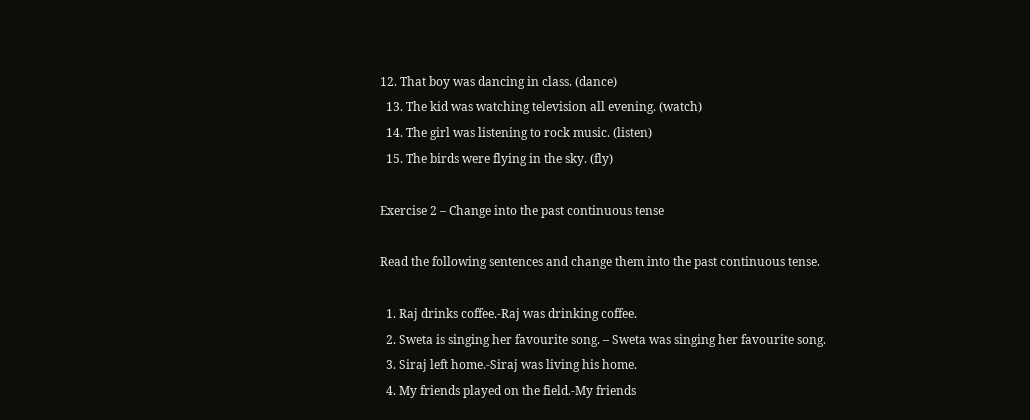12. That boy was dancing in class. (dance)
  13. The kid was watching television all evening. (watch)
  14. The girl was listening to rock music. (listen)
  15. The birds were flying in the sky. (fly)

Exercise 2 – Change into the past continuous tense

Read the following sentences and change them into the past continuous tense.

  1. Raj drinks coffee.-Raj was drinking coffee.
  2. Sweta is singing her favourite song. – Sweta was singing her favourite song.
  3. Siraj left home.-Siraj was living his home.
  4. My friends played on the field.-My friends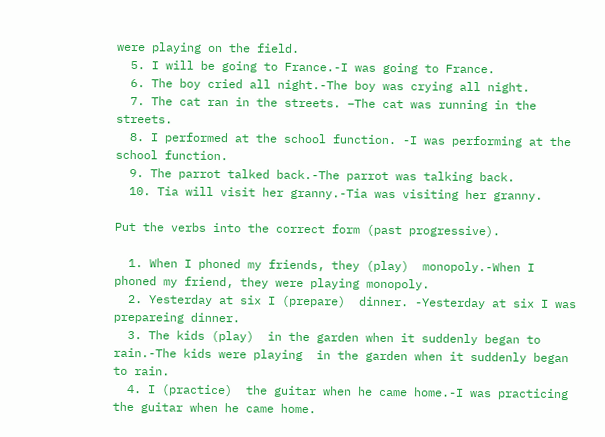were playing on the field.
  5. I will be going to France.-I was going to France.
  6. The boy cried all night.-The boy was crying all night.
  7. The cat ran in the streets. –The cat was running in the streets.
  8. I performed at the school function. -I was performing at the school function.
  9. The parrot talked back.-The parrot was talking back.
  10. Tia will visit her granny.-Tia was visiting her granny.

Put the verbs into the correct form (past progressive).

  1. When I phoned my friends, they (play)  monopoly.-When I phoned my friend, they were playing monopoly.
  2. Yesterday at six I (prepare)  dinner. -Yesterday at six I was prepareing dinner.
  3. The kids (play)  in the garden when it suddenly began to rain.-The kids were playing  in the garden when it suddenly began to rain.
  4. I (practice)  the guitar when he came home.-I was practicing the guitar when he came home.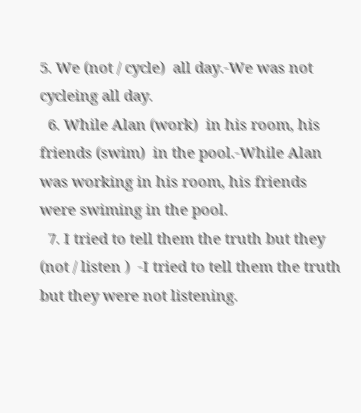5. We (not / cycle)  all day.-We was not cycleing all day.
  6. While Alan (work)  in his room, his friends (swim)  in the pool.-While Alan was working in his room, his friends were swiming in the pool.
  7. I tried to tell them the truth but they (not / listen )  -I tried to tell them the truth but they were not listening.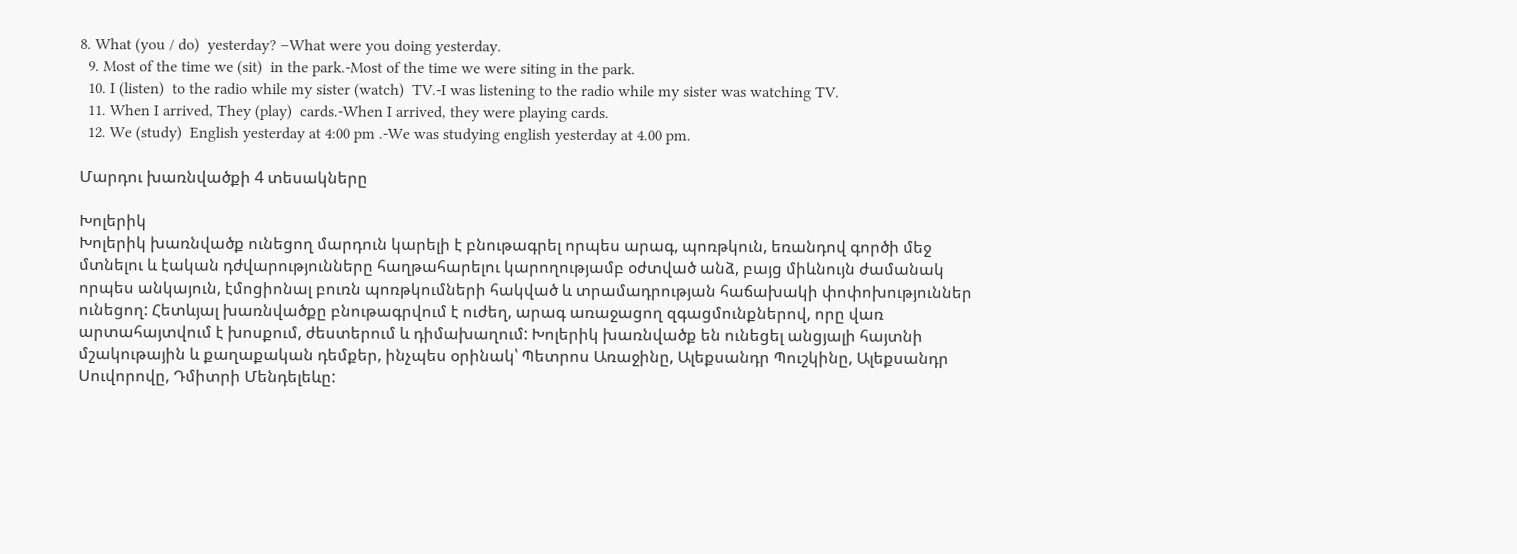8. What (you / do)  yesterday? –What were you doing yesterday.
  9. Most of the time we (sit)  in the park.-Most of the time we were siting in the park.
  10. I (listen)  to the radio while my sister (watch)  TV.-I was listening to the radio while my sister was watching TV.
  11. When I arrived, They (play)  cards.-When I arrived, they were playing cards.
  12. We (study)  English yesterday at 4:00 pm .-We was studying english yesterday at 4.00 pm.

Մարդու խառնվածքի 4 տեսակները

Խոլերիկ
Խոլերիկ խառնվածք ունեցող մարդուն կարելի է բնութագրել որպես արագ, պոռթկուն, եռանդով գործի մեջ մտնելու և էական դժվարությունները հաղթահարելու կարողությամբ օժտված անձ, բայց միևնույն ժամանակ որպես անկայուն, էմոցիոնալ բուռն պոռթկումների հակված և տրամադրության հաճախակի փոփոխություններ ունեցող: Հետևյալ խառնվածքը բնութագրվում է ուժեղ, արագ առաջացող զգացմունքներով, որը վառ արտահայտվում է խոսքում, ժեստերում և դիմախաղում: Խոլերիկ խառնվածք են ունեցել անցյալի հայտնի մշակութային և քաղաքական դեմքեր, ինչպես օրինակ՝ Պետրոս Առաջինը, Ալեքսանդր Պուշկինը, Ալեքսանդր Սուվորովը, Դմիտրի Մենդելեևը: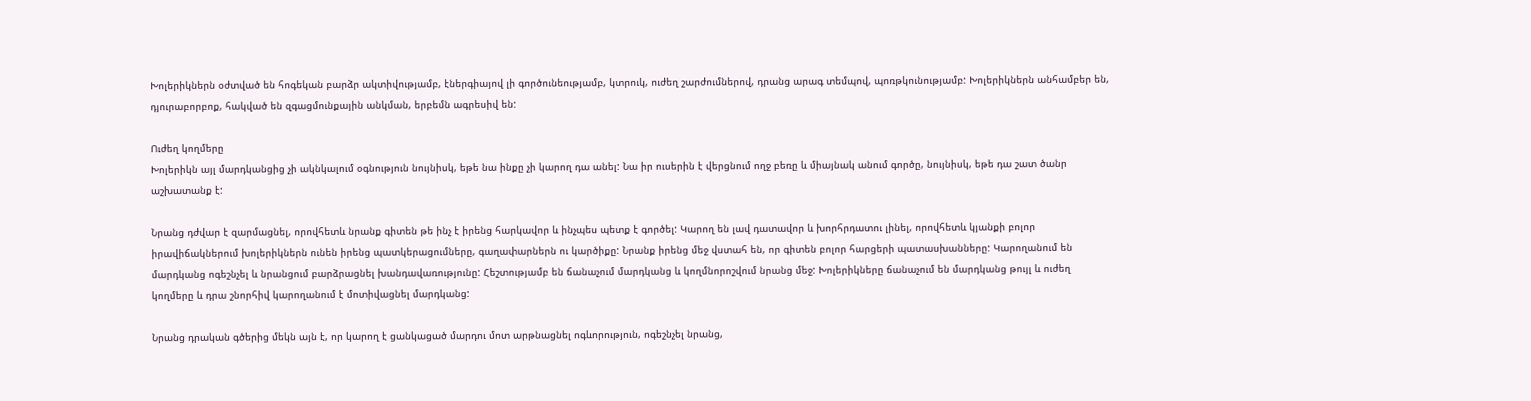Խոլերիկներն օժտված են հոգեկան բարձր ակտիվությամբ, էներգիայով լի գործունեությամբ, կտրուկ, ուժեղ շարժումներով, դրանց արագ տեմպով, պոռթկունությամբ: Խոլերիկներն անհամբեր են, դյուրաբորբոք, հակված են զգացմունքային անկման, երբեմն ագրեսիվ են:

Ուժեղ կողմերը
Խոլերիկն այլ մարդկանցից չի ակնկալում օգնություն նույնիսկ, եթե նա ինքը չի կարող դա անել: Նա իր ուսերին է վերցնում ողջ բեռը և միայնակ անում գործը, նույնիսկ, եթե դա շատ ծանր աշխատանք է:

Նրանց դժվար է զարմացնել, որովհետև նրանք գիտեն թե ինչ է իրենց հարկավոր և ինչպես պետք է գործել: Կարող են լավ դատավոր և խորհրդատու լինել, որովհետև կյանքի բոլոր իրավիճակներում խոլերիկներն ունեն իրենց պատկերացումները, գաղափարներն ու կարծիքը: Նրանք իրենց մեջ վստահ են, որ գիտեն բոլոր հարցերի պատասխանները: Կարողանում են մարդկանց ոգեշնչել և նրանցում բարձրացնել խանդավառությունը: Հեշտությամբ են ճանաչում մարդկանց և կողմնորոշվում նրանց մեջ: Խոլերիկները ճանաչում են մարդկանց թույլ և ուժեղ կողմերը և դրա շնորհիվ կարողանում է մոտիվացնել մարդկանց:

Նրանց դրական գծերից մեկն այն է, որ կարող է ցանկացած մարդու մոտ արթնացնել ոգևորություն, ոգեշնչել նրանց,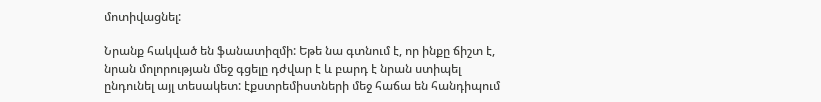մոտիվացնել:

Նրանք հակված են ֆանատիզմի: Եթե նա գտնում է, որ ինքը ճիշտ է, նրան մոլորության մեջ գցելը դժվար է և բարդ է նրան ստիպել ընդունել այլ տեսակետ: էքստրեմիստների մեջ հաճա են հանդիպում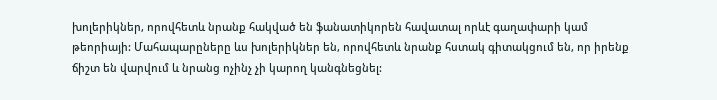խոլերիկներ, որովհետև նրանք հակված են ֆանատիկորեն հավատալ որևէ գաղափարի կամ թեորիայի: Մահապարըները ևս խոլերիկներ են, որովհետև նրանք հստակ գիտակցում են, որ իրենք ճիշտ են վարվում և նրանց ոչինչ չի կարող կանգնեցնել: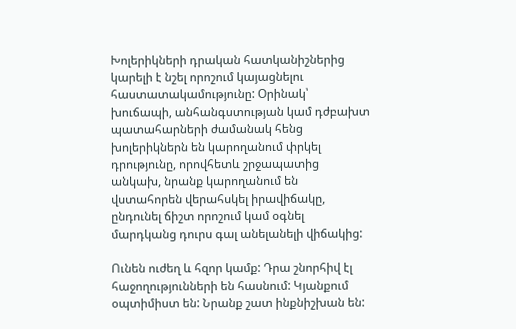Խոլերիկների դրական հատկանիշներից կարելի է նշել որոշում կայացնելու հաստատակամությունը: Օրինակ՝ խուճապի, անհանգստության կամ դժբախտ պատահարների ժամանակ հենց խոլերիկներն են կարողանում փրկել դրությունը, որովհետև շրջապատից անկախ, նրանք կարողանում են վստահորեն վերահսկել իրավիճակը, ընդունել ճիշտ որոշում կամ օգնել մարդկանց դուրս գալ անելանելի վիճակից:

Ունեն ուժեղ և հզոր կամք: Դրա շնորհիվ էլ հաջողությունների են հասնում: Կյանքում օպտիմիստ են: Նրանք շատ ինքնիշխան են: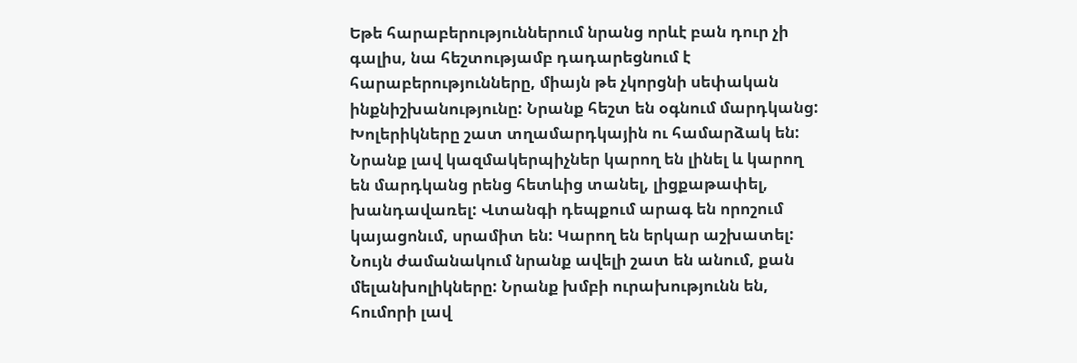Եթե հարաբերություններում նրանց որևէ բան դուր չի գալիս, նա հեշտությամբ դադարեցնում է հարաբերությունները, միայն թե չկորցնի սեփական ինքնիշխանությունը: Նրանք հեշտ են օգնում մարդկանց: Խոլերիկները շատ տղամարդկային ու համարձակ են: Նրանք լավ կազմակերպիչներ կարող են լինել և կարող են մարդկանց րենց հետևից տանել, լիցքաթափել, խանդավառել: Վտանգի դեպքում արագ են որոշում կայացոնւմ, սրամիտ են: Կարող են երկար աշխատել: Նույն ժամանակում նրանք ավելի շատ են անում, քան մելանխոլիկները: Նրանք խմբի ուրախությունն են, հումորի լավ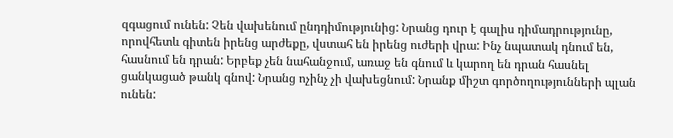զգացում ունեն: Չեն վախենում ընդդիմությունից: Նրանց դուր է գալիս դիմադրությունը, որովհետև գիտեն իրենց արժեքը, վստահ են իրենց ուժերի վրա: Ինչ նպատակ դնում են, հասնում են դրան: Երբեք չեն նահանջում, առաջ են գնում և կարող են դրան հասնել ցանկացած թանկ գնով: Նրանց ոչինչ չի վախեցնում: Նրանք միշտ գործողությունների պլան ունեն: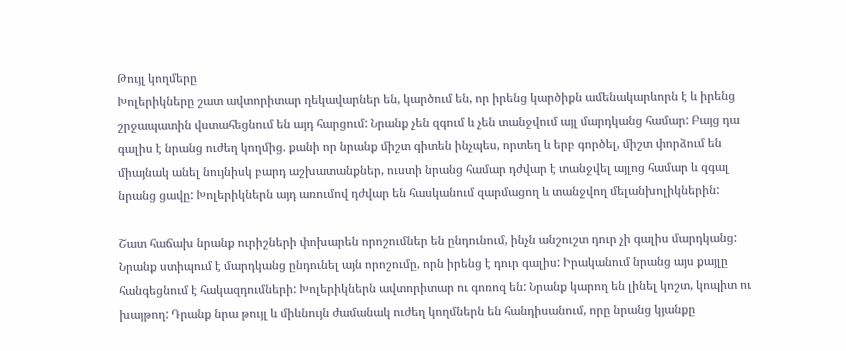Թույլ կողմերը
Խոլերիկները շատ ավտորիտար ղեկավարներ են, կարծում են, որ իրենց կարծիքն ամենակարևորն է և իրենց շրջապատին վստահեցնում են այդ հարցում: Նրանք չեն զգում և չեն տանջվում այլ մարդկանց համար: Բայց դա գալիս է նրանց ուժեղ կողմից. քանի որ նրանք միշտ գիտեն ինչպես, որտեղ և երբ գործել, միշտ փորձում են միայնակ անել նույնիսկ բարդ աշխատանքներ, ուստի նրանց համար դժվար է տանջվել այլոց համար և զգալ նրանց ցավը: Խոլերիկներն այդ առումով դժվար են հասկանում զարմացող և տանջվող մելանխոլիկներին:

Շատ հաճախ նրանք ուրիշների փոխարեն որոշումներ են ընդունում, ինչն անշուշտ դուր չի գալիս մարդկանց: Նրանք ստիպում է մարդկանց ընդունել այն որոշումը, որն իրենց է դուր գալիս: Իրականում նրանց այս քայլը հանգեցնում է հակազդումների: Խոլերիկներն ավտորիտար ու գոռոզ են: Նրանք կարող են լինել կոշտ, կոպիտ ու խայթող: Դրանք նրա թույլ և միևնույն ժամանակ ուժեղ կողմներն են հանդիսանում, որը նրանց կյանքը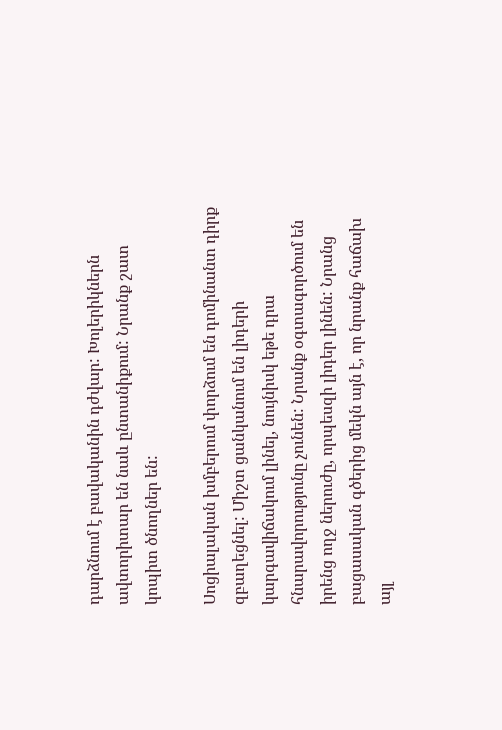դարձնում է բավականին դժվար: Խոլերիկներն ավտորիտար են նաև ընտանիքում: Նրանք շատ կոպիտ ծնողներ են:

Սոցիալական խմբերում փորձում են դոմինանտ դիրք զբաղեցնել: Միշտ ցանկանում են լիդերի կարգավիճակում լինել, նույնիսկ եթե դրա հնարավորությունը չունեն: Նրանք օգտագործում են իրենց ողջ ներուժը, որպեսզի լիդեր լինեն: Նրանց բացասական գծերից մեկն այն է, որ նրանք հաճախ այլ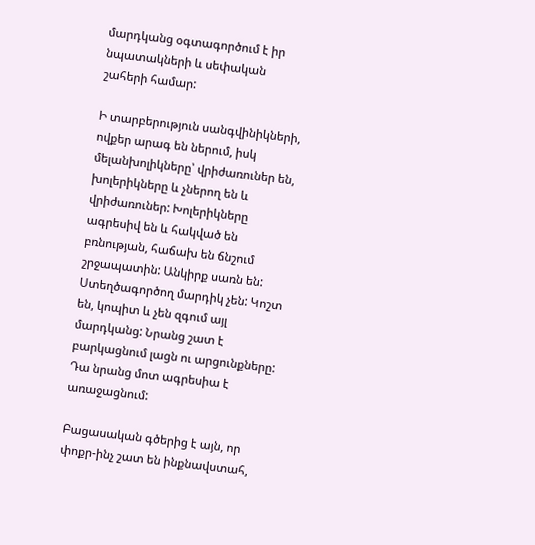մարդկանց օգտագործում է իր նպատակների և սեփական շահերի համար:

Ի տարբերություն սանգվինիկների, ովքեր արագ են ներում, իսկ մելանխոլիկները՝ վրիժառուներ են, խոլերիկները և չներող են և վրիժառուներ: Խոլերիկները ագրեսիվ են և հակված են բռնության, հաճախ են ճնշում շրջապատին: Անկիրք սառն են: Ստեղծագործող մարդիկ չեն: Կոշտ են, կոպիտ և չեն զգում այլ մարդկանց: Նրանց շատ է բարկացնում լացն ու արցունքները: Դա նրանց մոտ ագրեսիա է առաջացնում:

Բացասական գծերից է այն, որ փոքր-ինչ շատ են ինքնավստահ,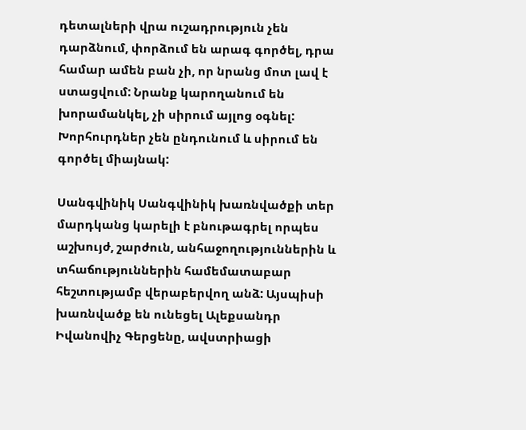դետալների վրա ուշադրություն չեն դարձնում, փորձում են արագ գործել, դրա համար ամեն բան չի, որ նրանց մոտ լավ է ստացվում: Նրանք կարողանում են խորամանկել, չի սիրում այլոց օգնել: Խորհուրդներ չեն ընդունում և սիրում են գործել միայնակ:

Սանգվինիկ Սանգվինիկ խառնվածքի տեր մարդկանց կարելի է բնութագրել որպես աշխույժ, շարժուն, անհաջողություններին և տհաճություններին համեմատաբար հեշտությամբ վերաբերվող անձ: Այսպիսի խառնվածք են ունեցել Ալեքսանդր Իվանովիչ Գերցենը, ավստրիացի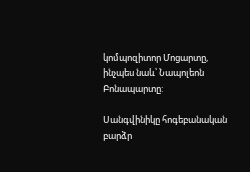կոմպոզիտոր Մոցարտը, ինչպես նաև՝ Նապոլեոն Բոնապարտը:

Սանգվինիկը հոգեբանական բարձր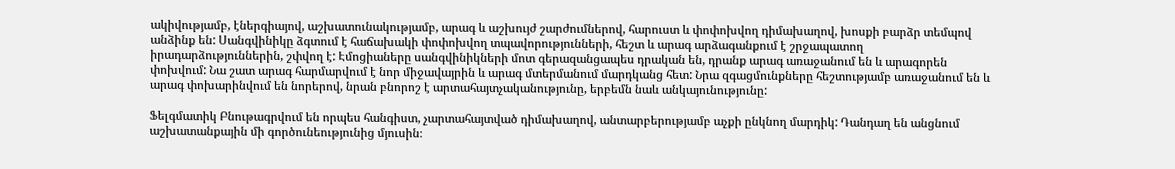ակիվությամբ, էներգիայով, աշխատունակությամբ, արագ և աշխույժ շարժումներով, հարուստ և փոփոխվող դիմախաղով, խոսքի բարձր տեմպով անձինք են: Սանգվինիկը ձգտում է հաճախակի փոփոխվող տպավորությունների, հեշտ և արագ արձագանքում է շրջապատող իրադարձություններին, շփվող է: Էմոցիաները սանգվինիկների մոտ գերազանցապես դրական են, դրանք արագ առաջանում են և արագորեն փոխվում: Նա շատ արագ հարմարվում է նոր միջավայրին և արագ մտերմանում մարդկանց հետ: Նրա զգացմունքները հեշտությամբ առաջանում են և արագ փոխարինվում են նորերով, նրան բնորոշ է արտահայտչականությունը, երբեմն նաև անկայունությունը:

Ֆելգմատիկ Բնութագրվում են որպես հանգիստ, չարտահայտված դիմախաղով, անտարբերությամբ աչքի ընկնող մարդիկ: Դանդաղ են անցնում աշխատանքային մի գործունեությունից մյուսին։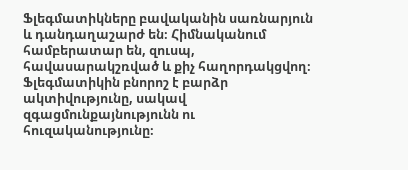Ֆլեգմատիկները բավականին սառնարյուն և դանդաղաշարժ են։ Հիմնականում համբերատար են, զուսպ, հավասարակշռված և քիչ հաղորդակցվող։ Ֆլեգմատիկին բնորոշ է բարձր ակտիվությունը, սակավ զգացմունքայնությունն ու հուզականությունը։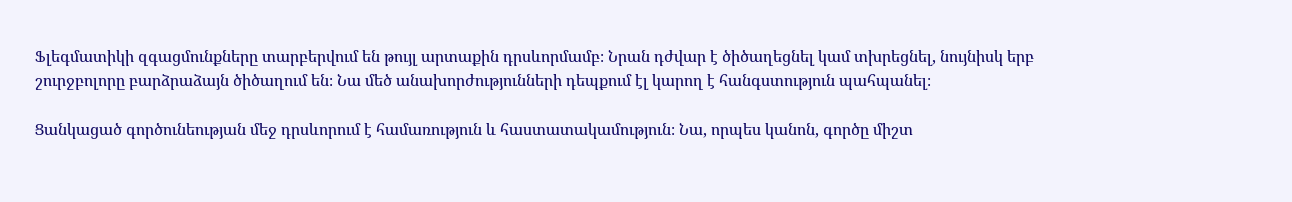Ֆլեգմատիկի զգացմունքները տարբերվում են թույլ արտաքին դրսևորմամբ։ Նրան դժվար է ծիծաղեցնել կամ տխրեցնել, նույնիսկ երբ շուրջբոլորը բարձրաձայն ծիծաղում են։ Նա մեծ անախորժությունների դեպքում էլ կարող է հանգստություն պահպանել։

Ցանկացած գործունեության մեջ դրսևորում է համառություն և հաստատակամություն։ Նա, որպես կանոն, գործը միշտ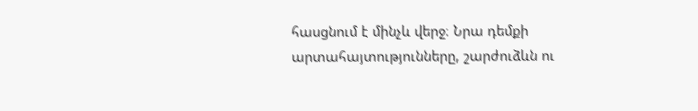հասցնում է մինչև վերջ։ Նրա դեմքի արտահայտությունները, շարժուձևն ու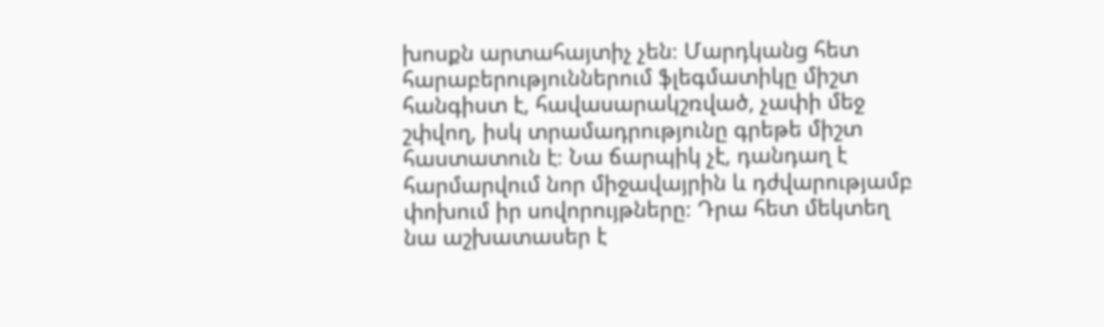խոսքն արտահայտիչ չեն։ Մարդկանց հետ հարաբերություններում ֆլեգմատիկը միշտ հանգիստ է, հավասարակշռված, չափի մեջ շփվող, իսկ տրամադրությունը գրեթե միշտ հաստատուն է։ Նա ճարպիկ չէ, դանդաղ է հարմարվում նոր միջավայրին և դժվարությամբ փոխում իր սովորույթները։ Դրա հետ մեկտեղ նա աշխատասեր է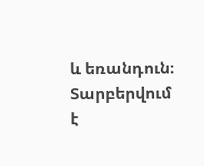և եռանդուն։ Տարբերվում է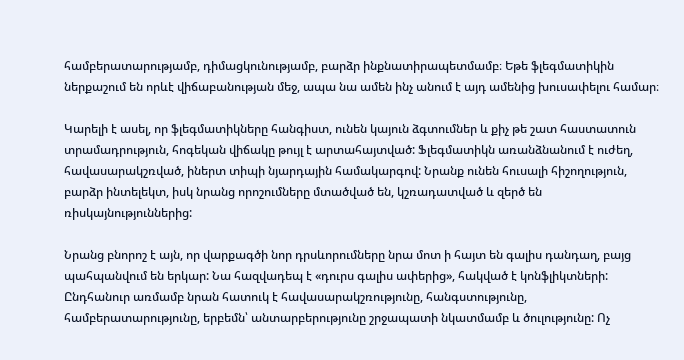համբերատարությամբ, դիմացկունությամբ, բարձր ինքնատիրապետմամբ։ Եթե ֆլեգմատիկին ներքաշում են որևէ վիճաբանության մեջ, ապա նա ամեն ինչ անում է այդ ամենից խուսափելու համար։

Կարելի է ասել, որ ֆլեգմատիկները հանգիստ, ունեն կայուն ձգտումներ և քիչ թե շատ հաստատուն տրամադրություն, հոգեկան վիճակը թույլ է արտահայտված: Ֆլեգմատիկն առանձնանում է ուժեղ, հավասարակշռված, իներտ տիպի նյարդային համակարգով: Նրանք ունեն հուսալի հիշողություն, բարձր ինտելեկտ, իսկ նրանց որոշումները մտածված են, կշռադատված և զերծ են ռիսկայնություններից:

Նրանց բնորոշ է այն, որ վարքագծի նոր դրսևորումները նրա մոտ ի հայտ են գալիս դանդաղ, բայց պահպանվում են երկար: Նա հազվադեպ է «դուրս գալիս ափերից», հակված է կոնֆլիկտների: Ընդհանուր առմամբ նրան հատուկ է հավասարակշռությունը, հանգստությունը, համբերատարությունը, երբեմն՝ անտարբերությունը շրջապատի նկատմամբ և ծուլությունը: Ոչ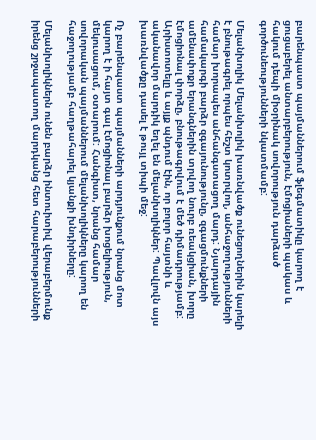բարենպաստ պայմաններում ֆլեգմատիկը կարող է ցուցաբերել անտարբերություն, էմոցիաների պակաս և հակում դեպի միօրինակ սովորություն դարձած գործունեությունների նկատմամբ:

Մելանխոլիկ Մելանխոլիկ խառնվածք ունեցողներին կարելի է բնութագրել որպես հեշտ կոտրվող, անհաջողությունների համար խորապես անհանգստացող մարդ: Նյարդային համակարգի բարձր զգայունությունը, զգացմունքների ամենափոքր երանգներին տրվող նուրբ ռեակցիան, խորը էմոցիոնալ փորձը, բնութագրվում է մեծ դիմադրությամբ: Արիստոտելը և այլք պնդում էին, որ բոլոր հայտնի և ականավոր մարդիկ եղել են մելանխոլիկներ: Պավլովն այս խառնվածքը դասել է թույլ տիպի մեջ:

Ոչ բարենպաստ պայմանների արդյունքում նրանց մոտ կարող է ի հայտ գալ էմոցիոնալ բարձր խոցելիություն, մեկուսացում, օտարում: Հանգիստ, նրանց համար սովորական պայմաններում մելանխոլիկները կարող են հաջողությամբ հաղթահարել կյանքի խնդիրները:

Մելանխոլիկներն ունեն բարձր ինտուիտիվ վերաբերմունք իրենց շրջապատող մարդկանց հետ հարաբերությունների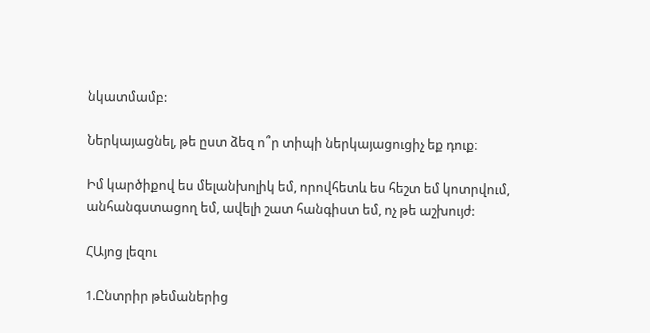նկատմամբ:

Ներկայացնել, թե ըստ ձեզ ո՞ր տիպի ներկայացուցիչ եք դուք։

Իմ կարծիքով ես մելանխոլիկ եմ, որովհետև ես հեշտ եմ կոտրվում, անհանգստացող եմ, ավելի շատ հանգիստ եմ, ոչ թե աշխույժ:

ՀԱյոց լեզու

1.Ընտրիր թեմաներից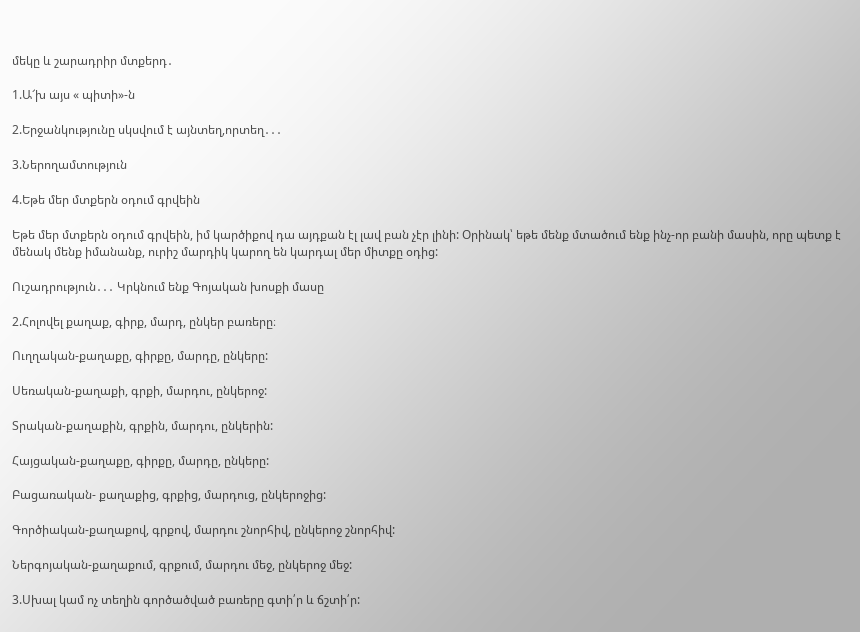մեկը և շարադրիր մտքերդ․

1.Ա՜խ այս « պիտի»-ն

2.Երջանկությունը սկսվում է այնտեղ,որտեղ․․․

3.Ներողամտություն

4.Եթե մեր մտքերն օդում գրվեին

Եթե մեր մտքերն օդում գրվեին, իմ կարծիքով դա այդքան էլ լավ բան չէր լինի: Օրինակ՝ եթե մենք մտածում ենք ինչ-որ բանի մասին, որը պետք է մենակ մենք իմանանք, ուրիշ մարդիկ կարող են կարդալ մեր միտքը օդից:

Ուշադրություն․․․ Կրկնում ենք Գոյական խոսքի մասը

2.Հոլովել քաղաք, գիրք, մարդ, ընկեր բառերը։

Ուղղական-քաղաքը, գիրքը, մարդը, ընկերը:

Սեռական-քաղաքի, գրքի, մարդու, ընկերոջ:

Տրական-քաղաքին, գրքին, մարդու, ընկերին:

Հայցական-քաղաքը, գիրքը, մարդը, ընկերը:

Բացառական- քաղաքից, գրքից, մարդուց, ընկերոջից:

Գործիական-քաղաքով, գրքով, մարդու շնորհիվ, ընկերոջ շնորհիվ:

Ներգոյական-քաղաքում, գրքում, մարդու մեջ, ընկերոջ մեջ:

3.Սխալ կամ ոչ տեղին գործածված բառերը գտի՛ր և ճշտի՛ր: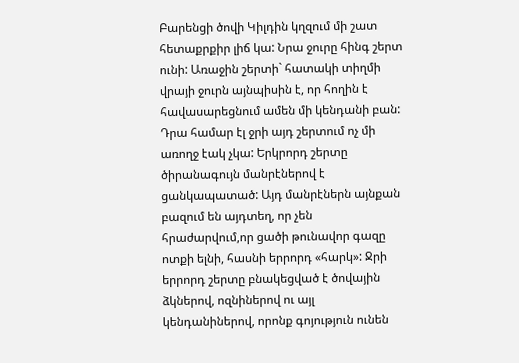Բարենցի ծովի Կիլդին կղզում մի շատ հետաքրքիր լիճ կա: Նրա ջուրը հինգ շերտ ունի: Առաջին շերտի` հատակի տիղմի վրայի ջուրն այնպիսին է, որ հողին է հավասարեցնում ամեն մի կենդանի բան: Դրա համար էլ ջրի այդ շերտում ոչ մի առողջ էակ չկա: Երկրորդ շերտը ծիրանագույն մանրէներով է ցանկապատած: Այդ մանրէներն այնքան բազում են այդտեղ, որ չեն հրաժարվում,որ ցածի թունավոր գազը ոտքի ելնի, հասնի երրորդ «հարկ»: Ջրի երրորդ շերտը բնակեցված է ծովային ձկներով, ոզնիներով ու այլ կենդանիներով, որոնք գոյություն ունեն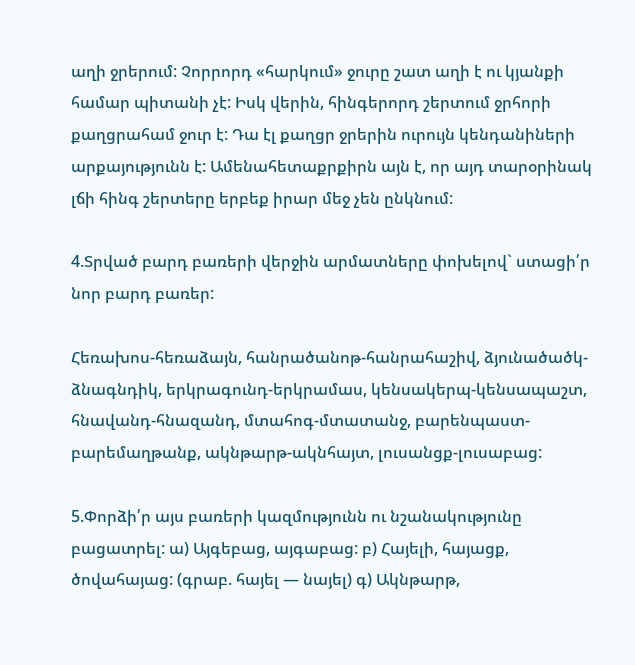աղի ջրերում: Չորրորդ «հարկում» ջուրը շատ աղի է ու կյանքի համար պիտանի չէ: Իսկ վերին, հինգերորդ շերտում ջրհորի քաղցրահամ ջուր է: Դա էլ քաղցր ջրերին ուրույն կենդանիների արքայությունն է: Ամենահետաքրքիրն այն է, որ այդ տարօրինակ լճի հինգ շերտերը երբեք իրար մեջ չեն ընկնում:

4.Տրված բարդ բառերի վերջին արմատները փոխելով` ստացի՛ր նոր բարդ բառեր:

Հեռախոս-հեռաձայն, հանրածանոթ-հանրահաշիվ, ձյունածածկ-ձնագնդիկ, երկրագունդ-երկրամաս, կենսակերպ-կենսապաշտ, հնավանդ-հնազանդ, մտահոգ-մտատանջ, բարենպաստ-բարեմաղթանք, ակնթարթ-ակնհայտ, լուսանցք-լուսաբաց:

5.Փորձի՛ր այս բառերի կազմությունն ու նշանակությունը բացատրել: ա) Այգեբաց, այգաբաց: բ) Հայելի, հայացք, ծովահայաց: (գրաբ. հայել — նայել) գ) Ակնթարթ,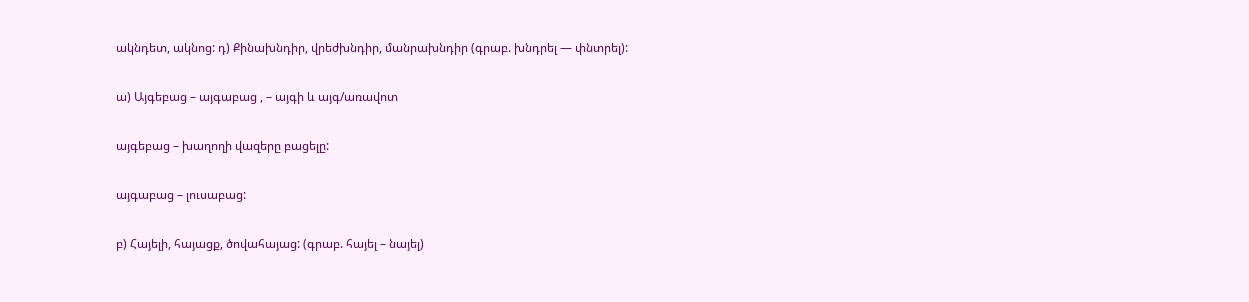ակնդետ, ակնոց: դ) Քինախնդիր, վրեժխնդիր, մանրախնդիր (գրաբ. խնդրել — փնտրել):

ա) Այգեբաց – այգաբաց , – այգի և այգ/առավոտ

այգեբաց – խաղողի վազերը բացելը:

այգաբաց – լուսաբաց:

բ) Հայելի, հայացք, ծովահայաց: (գրաբ. հայել – նայել)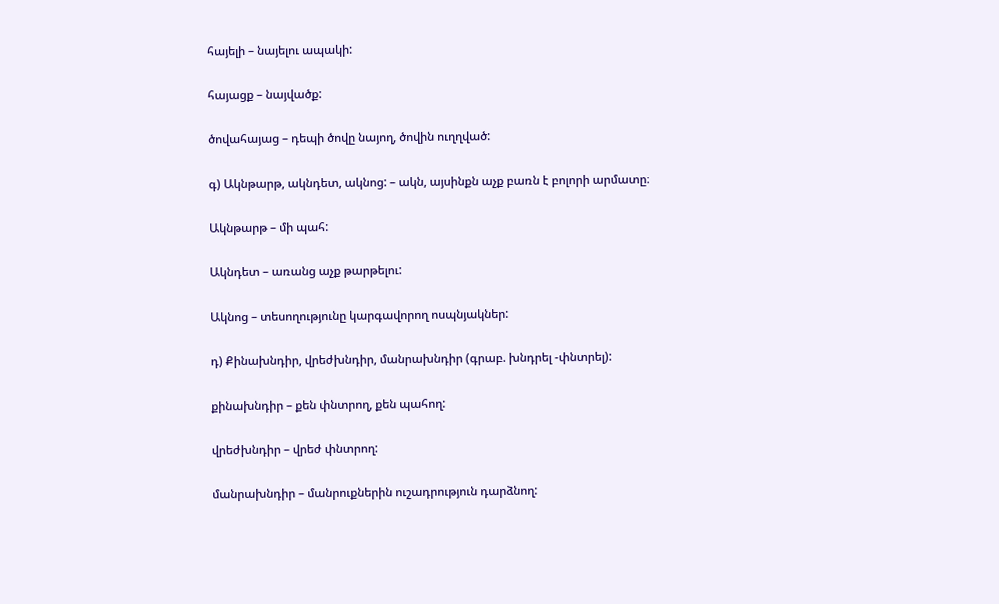հայելի – նայելու ապակի:

հայացք – նայվածք:

ծովահայաց – դեպի ծովը նայող, ծովին ուղղված:

գ) Ակնթարթ, ակնդետ, ակնոց: – ակն, այսինքն աչք բառն է բոլորի արմատը։

Ակնթարթ – մի պահ:

Ակնդետ – առանց աչք թարթելու:

Ակնոց – տեսողությունը կարգավորող ոսպնյակներ:

դ) Քինախնդիր, վրեժխնդիր, մանրախնդիր (գրաբ. խնդրել -փնտրել):

քինախնդիր – քեն փնտրող, քեն պահող:

վրեժխնդիր – վրեժ փնտրող:

մանրախնդիր – մանրուքներին ուշադրություն դարձնող: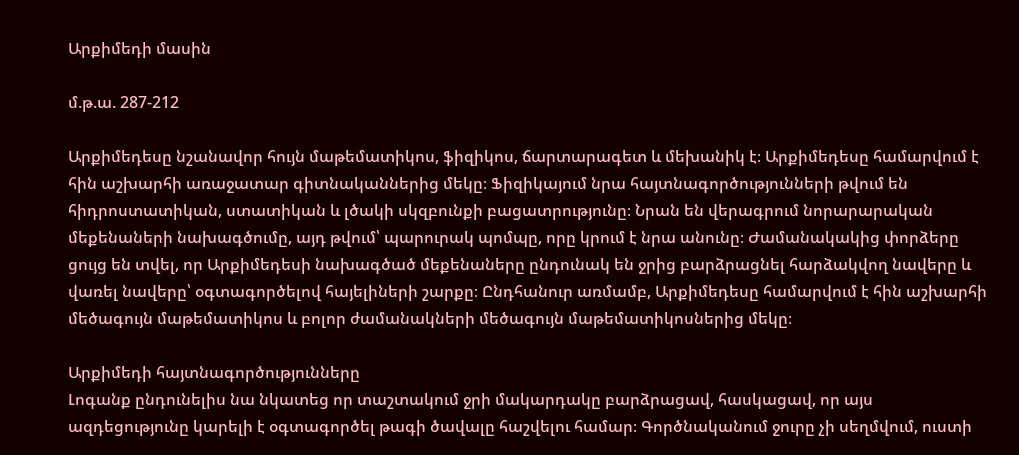Արքիմեդի մասին

մ.թ.ա. 287-212

Արքիմեդեսը նշանավոր հույն մաթեմատիկոս, ֆիզիկոս, ճարտարագետ և մեխանիկ է։ Արքիմեդեսը համարվում է հին աշխարհի առաջատար գիտնականներից մեկը։ Ֆիզիկայում նրա հայտնագործությունների թվում են հիդրոստատիկան, ստատիկան և լծակի սկզբունքի բացատրությունը։ Նրան են վերագրում նորարարական մեքենաների նախագծումը, այդ թվում՝ պարուրակ պոմպը, որը կրում է նրա անունը։ Ժամանակակից փորձերը ցույց են տվել, որ Արքիմեդեսի նախագծած մեքենաները ընդունակ են ջրից բարձրացնել հարձակվող նավերը և վառել նավերը՝ օգտագործելով հայելիների շարքը։ Ընդհանուր առմամբ, Արքիմեդեսը համարվում է հին աշխարհի մեծագույն մաթեմատիկոս և բոլոր ժամանակների մեծագույն մաթեմատիկոսներից մեկը։

Արքիմեդի հայտնագործությունները
Լոգանք ընդունելիս նա նկատեց որ տաշտակում ջրի մակարդակը բարձրացավ, հասկացավ, որ այս ազդեցությունը կարելի է օգտագործել թագի ծավալը հաշվելու համար։ Գործնականում ջուրը չի սեղմվում, ուստի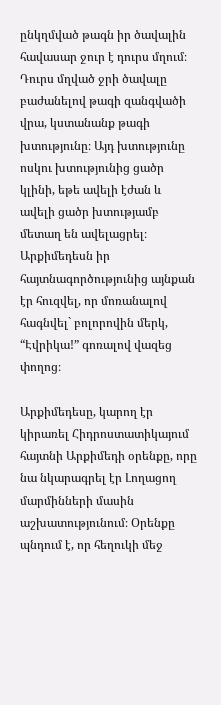ընկղմված թագն իր ծավալին հավասար ջուր է դուրս մղում։ Դուրս մղված ջրի ծավալը բաժանելով թագի զանգվածի վրա, կստանանք թագի խտությունը։ Այդ խտությունը ոսկու խտությունից ցածր կլինի, եթե ավելի էժան և ավելի ցածր խտությամբ մետաղ են ավելացրել։ Արքիմեդեսն իր հայտնագործությունից այնքան էր հուզվել, որ մոռանալով հագնվել` բոլորովին մերկ, “Էվրիկա!” գոռալով վազեց փողոց։

Արքիմեդեսը, կարող էր կիրառել Հիդրոստատիկայում հայտնի Արքիմեդի օրենքը, որը նա նկարագրել էր Լողացող մարմինների մասին աշխատությունում։ Օրենքը պնդում է, որ հեղուկի մեջ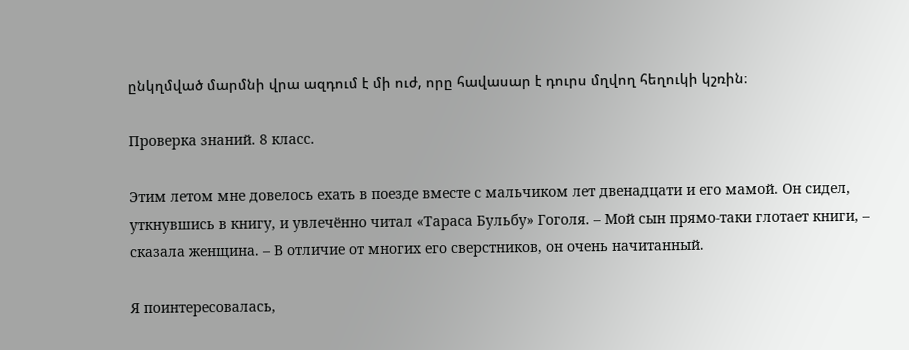ընկղմված մարմնի վրա ազդում է մի ուժ, որը հավասար է դուրս մղվող հեղուկի կշռին։

Проверка знаний. 8 класс.

Этим летом мне довелось ехать в поезде вместе с мальчиком лет двенадцати и его мамой. Он сидел, уткнувшись в книгу, и увлечённо читал «Тараса Бульбу» Гоголя. – Мой сын прямо-таки глотает книги, – сказала женщина. – В отличие от многих его сверстников, он очень начитанный.

Я поинтересовалась,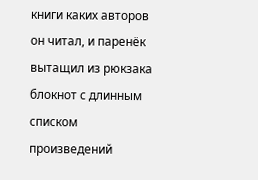книги каких авторов он читал, и паренёк вытащил из рюкзака блокнот с длинным списком произведений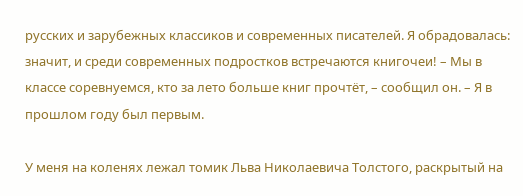русских и зарубежных классиков и современных писателей. Я обрадовалась: значит, и среди современных подростков встречаются книгочеи! – Мы в классе соревнуемся, кто за лето больше книг прочтёт, – сообщил он. – Я в прошлом году был первым.

У меня на коленях лежал томик Льва Николаевича Толстого, раскрытый на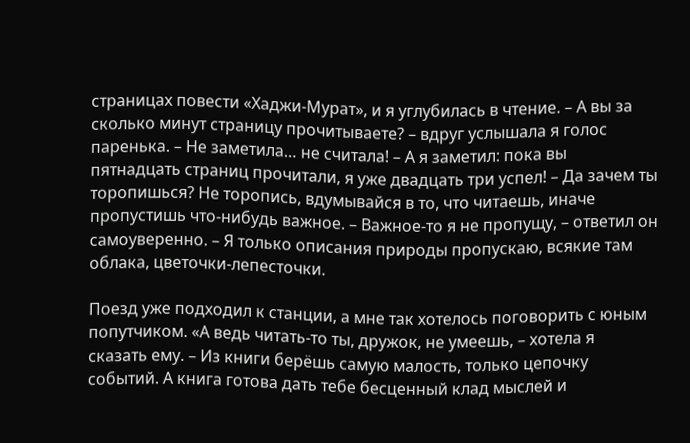страницах повести «Хаджи-Мурат», и я углубилась в чтение. – А вы за сколько минут страницу прочитываете? – вдруг услышала я голос паренька. – Не заметила… не считала! – А я заметил: пока вы пятнадцать страниц прочитали, я уже двадцать три успел! – Да зачем ты торопишься? Не торопись, вдумывайся в то, что читаешь, иначе пропустишь что-нибудь важное. – Важное-то я не пропущу, – ответил он самоуверенно. – Я только описания природы пропускаю, всякие там облака, цветочки-лепесточки.

Поезд уже подходил к станции, а мне так хотелось поговорить с юным попутчиком. «А ведь читать-то ты, дружок, не умеешь, – хотела я сказать ему. – Из книги берёшь самую малость, только цепочку событий. А книга готова дать тебе бесценный клад мыслей и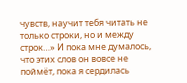чувств, научит тебя читать не только строки, но и между строк…» И пока мне думалось, что этих слов он вовсе не поймёт, пока я сердилась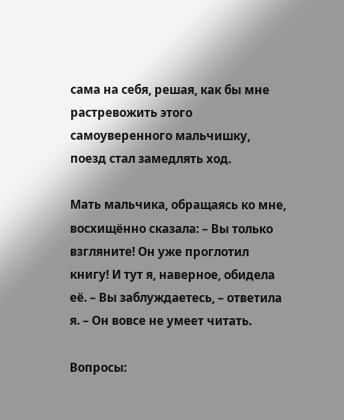сама на себя, решая, как бы мне растревожить этого самоуверенного мальчишку, поезд стал замедлять ход.

Мать мальчика, обращаясь ко мне, восхищённо сказала: – Вы только взгляните! Он уже проглотил книгу! И тут я, наверное, обидела её. – Вы заблуждаетесь, – ответила я. – Он вовсе не умеет читать.

Вопросы: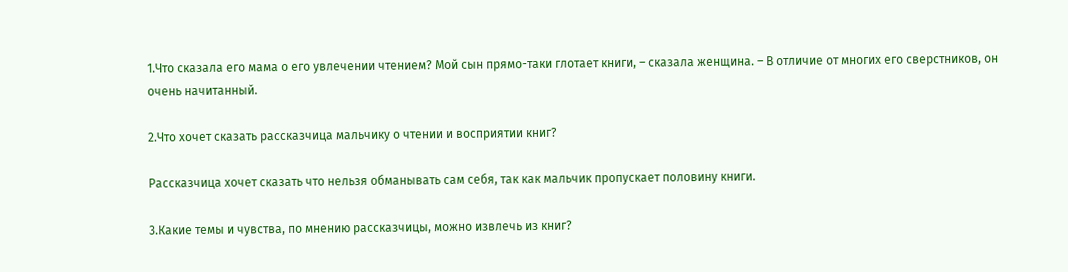1.Что сказала его мама о его увлечении чтением? Мой сын прямо-таки глотает книги, – сказала женщина. – В отличие от многих его сверстников, он очень начитанный.

2.Что хочет сказать рассказчица мальчику о чтении и восприятии книг?

Рассказчица хочет сказать что нельзя обманывать сам себя, так как мальчик пропускает половину книги.

3.Какие темы и чувства, по мнению рассказчицы, можно извлечь из книг?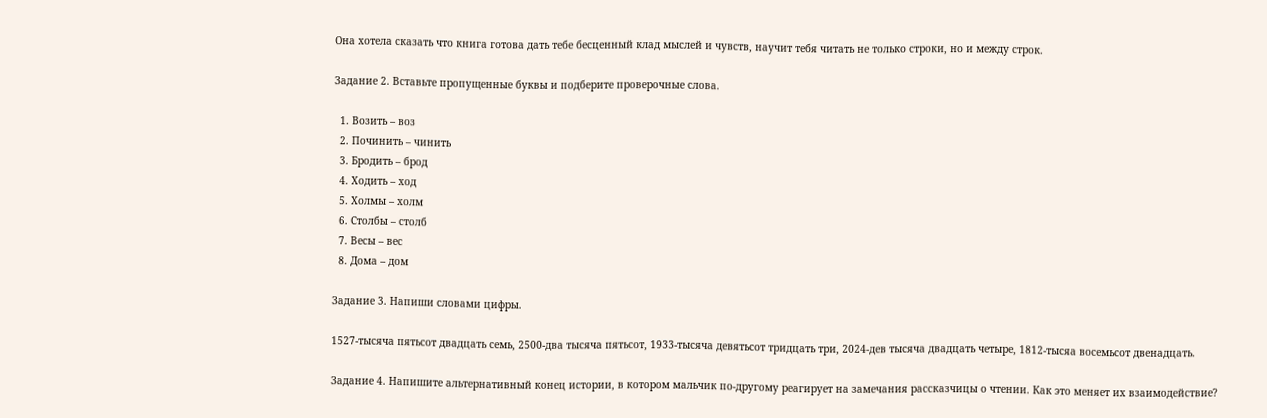Она хотела сказать что книга готова дать тебе бесценный клад мыслей и чувств, научит тебя читать не только строки, но и между строк.

Задание 2. Вставьте пропущенные буквы и подберите проверочные слова.

  1. Возить – воз
  2. Починить – чинить
  3. Бродить – брод
  4. Ходить – ход
  5. Холмы – холм
  6. Столбы – столб
  7. Весы – вес
  8. Дома – дом

Задание 3. Напиши словами цифры.

1527-тысяча пятьсот двадцать семь, 2500-два тысяча пятьсот, 1933-тысяча девятьсот тридцать три, 2024-дев тысяча двадцать четыре, 1812-тысяа восемьсот двенадцать.

Задание 4. Напишите альтернативный конец истории, в котором мальчик по-другому реагирует на замечания рассказчицы о чтении. Как это меняет их взаимодействие?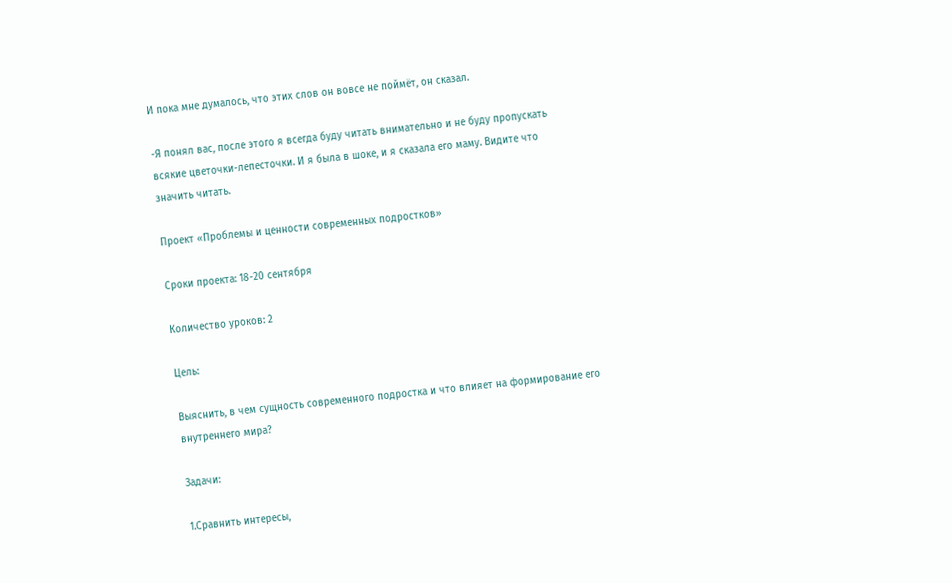И пока мне думалось, что этих слов он вовсе не поймёт, он сказал.

-Я понял вас, после этого я всегда буду читать внимательно и не буду пропускать всякие цветочки-лепесточки. И я была в шоке, и я сказала его маму. Видите что значить читать.

Проект «Проблемы и ценности современных подростков»

Сроки проекта: 18-20 сентября

Количество уроков: 2

Цель:

Выяснить, в чем сущность современного подростка и что влияет на формирование его внутреннего мира?

Задачи:

1.Сравнить интересы,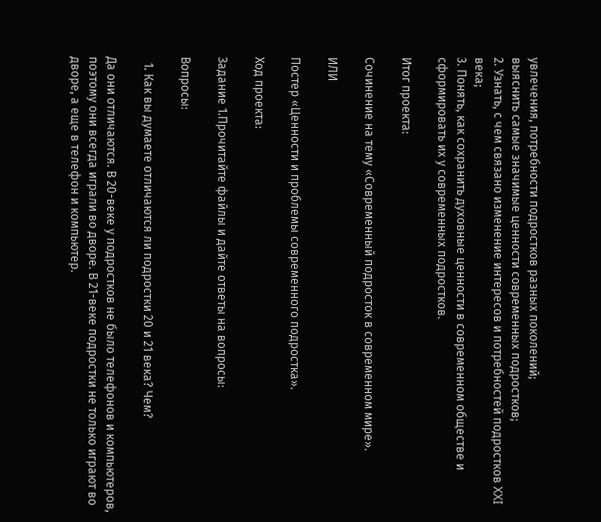увлечения, потребности подростков разных поколений;
выяснить самые значимые ценности современных подростков;
2. Узнать, с чем связано изменение интересов и потребностей подростков XXI века;
3. Понять, как сохранить духовные ценности в современном обществе и сформировать их у современных подростков.

Итог проекта:

Сочинение на тему «Современный подросток в современном мире».

ИЛИ

Постер «Ценности и проблемы современного подростка».

Ход проекта:

Задание 1.Прочитайте файлы и дайте ответы на вопросы:

Вопросы:

  1. Как вы думаете отличаются ли подростки 20 и 21 века? Чем?

Да они отличаются. В 20-веке у подростков не было телефонов и компьютеров, поэтому они всегда играли во дворе. В 21-веке подростки не только играют во дворе, а еще в телефон и компьютер.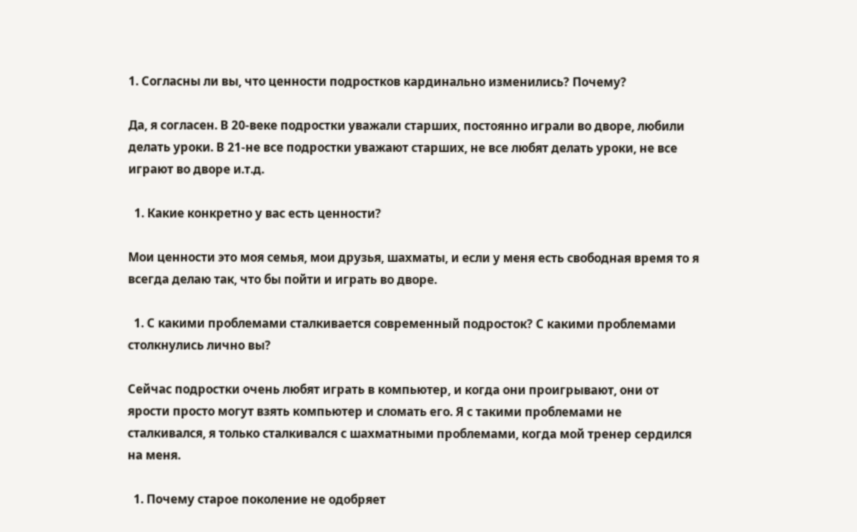1. Согласны ли вы, что ценности подростков кардинально изменились? Почему?

Да, я согласен. В 20-веке подростки уважали старших, постоянно играли во дворе, любили делать уроки. В 21-не все подростки уважают старших, не все любят делать уроки, не все играют во дворе и.т.д.

  1. Какие конкретно у вас есть ценности?

Мои ценности это моя семья, мои друзья, шахматы, и если у меня есть свободная время то я всегда делаю так, что бы пойти и играть во дворе.

  1. С какими проблемами сталкивается современный подросток? С какими проблемами столкнулись лично вы?

Сейчас подростки очень любят играть в компьютер, и когда они проигрывают, они от ярости просто могут взять компьютер и сломать его. Я с такими проблемами не сталкивался, я только сталкивался с шахматными проблемами, когда мой тренер сердился на меня.

  1. Почему старое поколение не одобряет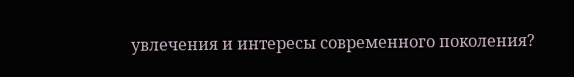увлечения и интересы современного поколения?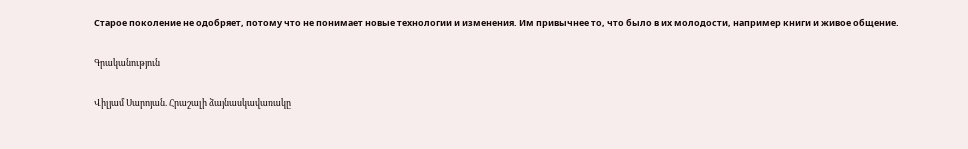Старое поколение не одобряет, потому что не понимает новые технологии и изменения. Им привычнее то, что было в их молодости, например книги и живое общение.

Գրականություն

Վիլյամ Սարոյան. Հրաշալի ձայնասկավառակը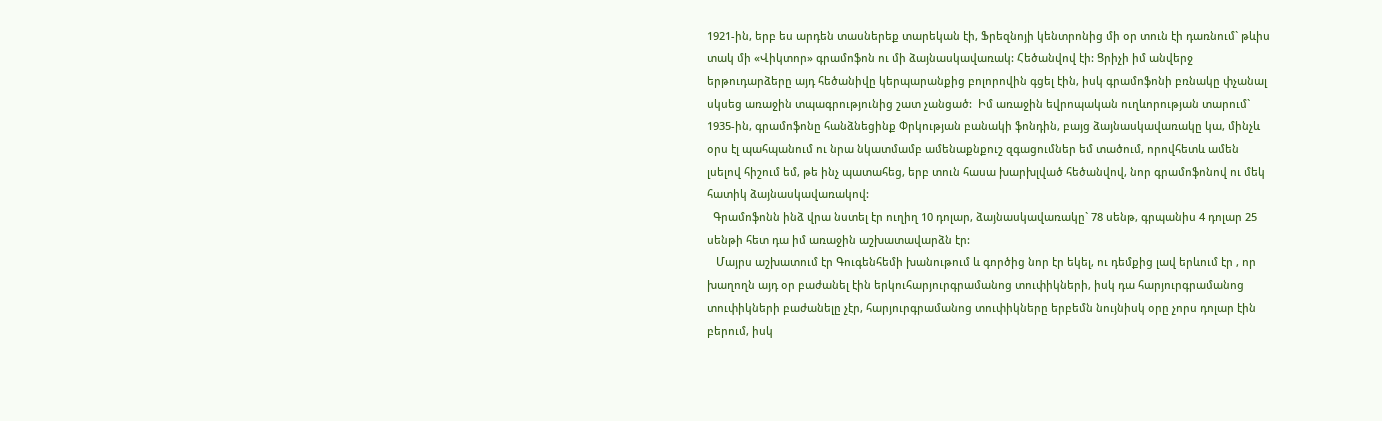1921-ին, երբ ես արդեն տասներեք տարեկան էի, Ֆրեզնոյի կենտրոնից մի օր տուն էի դառնում` թևիս տակ մի «Վիկտոր» գրամոֆոն ու մի ձայնասկավառակ: Հեծանվով էի: Ցրիչի իմ անվերջ երթուդարձերը այդ հեծանիվը կերպարանքից բոլորովին գցել էին, իսկ գրամոֆոնի բռնակը փչանալ սկսեց առաջին տպագրությունից շատ չանցած:  Իմ առաջին եվրոպական ուղևորության տարում` 1935-ին, գրամոֆոնը հանձնեցինք Փրկության բանակի ֆոնդին, բայց ձայնասկավառակը կա, մինչև օրս էլ պահպանում ու նրա նկատմամբ ամենաքնքուշ զգացումներ եմ տածում, որովհետև ամեն լսելով հիշում եմ, թե ինչ պատահեց, երբ տուն հասա խարխլված հեծանվով, նոր գրամոֆոնով ու մեկ հատիկ ձայնասկավառակով:
  Գրամոֆոնն ինձ վրա նստել էր ուղիղ 10 դոլար, ձայնասկավառակը` 78 սենթ, գրպանիս 4 դոլար 25 սենթի հետ դա իմ առաջին աշխատավարձն էր:
   Մայրս աշխատում էր Գուգենհեմի խանութում և գործից նոր էր եկել, ու դեմքից լավ երևում էր , որ խաղողն այդ օր բաժանել էին երկուհարյուրգրամանոց տուփիկների, իսկ դա հարյուրգրամանոց տուփիկների բաժանելը չէր, հարյուրգրամանոց տուփիկները երբեմն նույնիսկ օրը չորս դոլար էին բերում, իսկ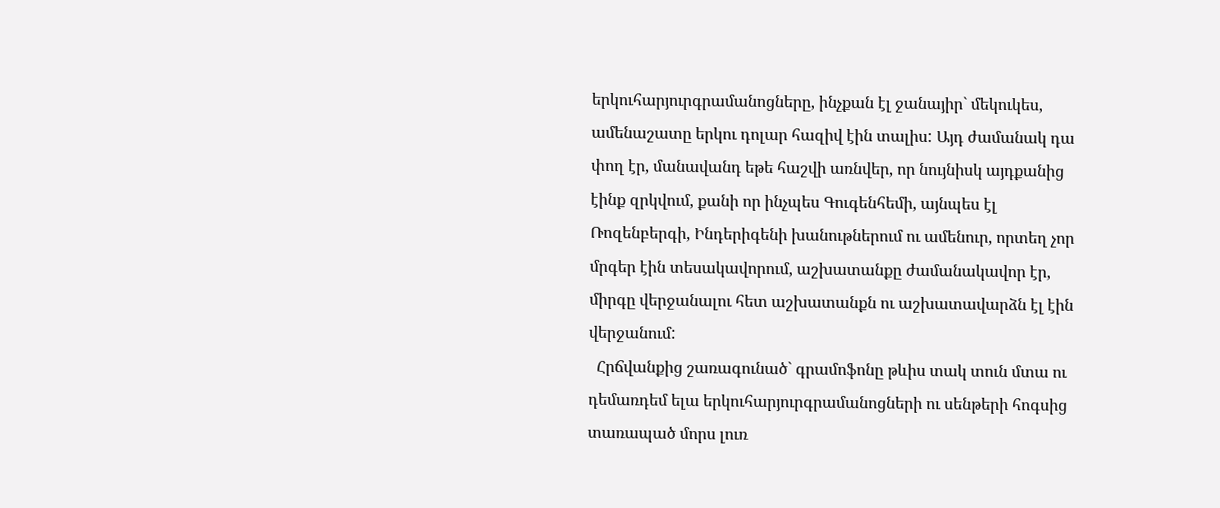երկուհարյուրգրամանոցները, ինչքան էլ ջանայիր` մեկուկես, ամենաշատը երկու դոլար հազիվ էին տալիս: Այդ ժամանակ դա փող էր, մանավանդ եթե հաշվի առնվեր, որ նույնիսկ այդքանից էինք զրկվում, քանի որ ինչպես Գուգենհեմի, այնպես էլ Ռոզենբերգի, Ինդերիգենի խանութներում ու ամենուր, որտեղ չոր մրգեր էին տեսակավորում, աշխատանքը ժամանակավոր էր, միրգը վերջանալու հետ աշխատանքն ու աշխատավարձն էլ էին վերջանում:
  Հրճվանքից շառագունած` գրամոֆոնը թևիս տակ տուն մտա ու դեմառդեմ ելա երկուհարյուրգրամանոցների ու սենթերի հոգսից տառապած մորս լուռ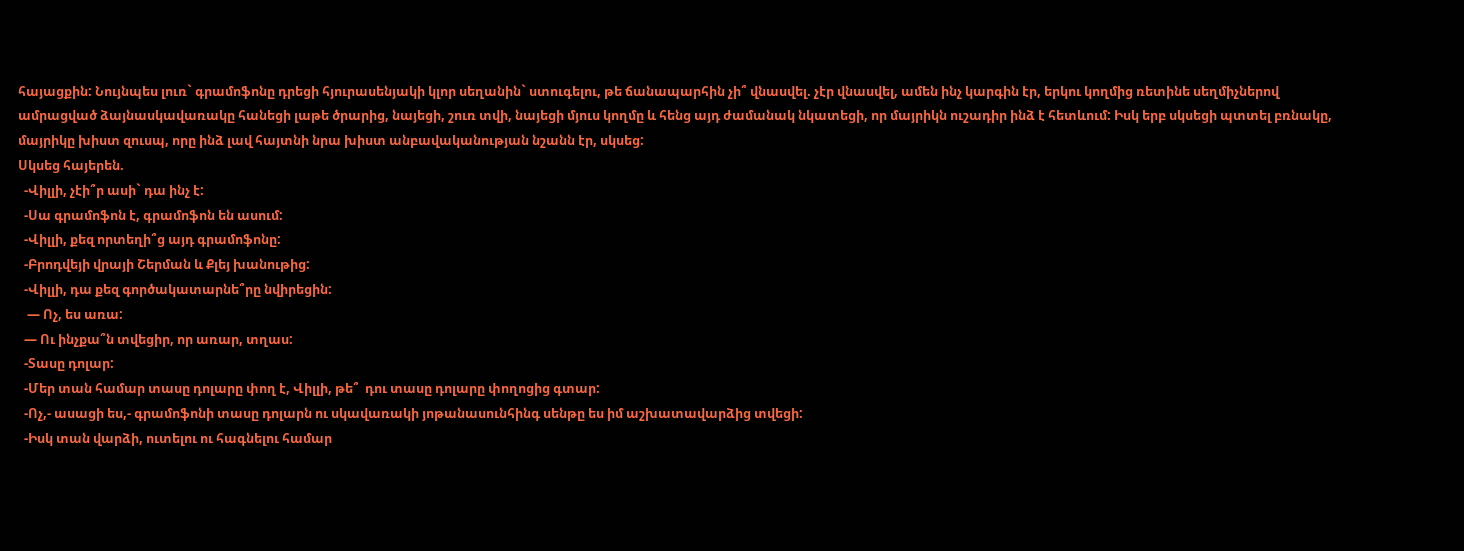հայացքին: Նույնպես լուռ` գրամոֆոնը դրեցի հյուրասենյակի կլոր սեղանին` ստուգելու, թե ճանապարհին չի՞ վնասվել. չէր վնասվել, ամեն ինչ կարգին էր, երկու կողմից ռետինե սեղմիչներով ամրացված ձայնասկավառակը հանեցի լաթե ծրարից, նայեցի, շուռ տվի, նայեցի մյուս կողմը և հենց այդ ժամանակ նկատեցի, որ մայրիկն ուշադիր ինձ է հետևում: Իսկ երբ սկսեցի պտտել բռնակը, մայրիկը խիստ զուսպ, որը ինձ լավ հայտնի նրա խիստ անբավականության նշանն էր, սկսեց:
Սկսեց հայերեն.
  -Վիլլի, չէի՞ր ասի` դա ինչ է:
  -Սա գրամոֆոն է, գրամոֆոն են ասում:
  -Վիլլի, քեզ որտեղի՞ց այդ գրամոֆոնը:
  -Բրոդվեյի վրայի Շերման և Քլեյ խանութից:
  -Վիլլի, դա քեզ գործակատարնե՞րը նվիրեցին:
   — Ոչ, ես առա:
  — Ու ինչքա՞ն տվեցիր, որ առար, տղաս:
  -Տասը դոլար:
  -Մեր տան համար տասը դոլարը փող է, Վիլլի, թե՞  դու տասը դոլարը փողոցից գտար:
  -Ոչ,- ասացի ես,- գրամոֆոնի տասը դոլարն ու սկավառակի յոթանասունհինգ սենթը ես իմ աշխատավարձից տվեցի:
  -Իսկ տան վարձի, ուտելու ու հագնելու համար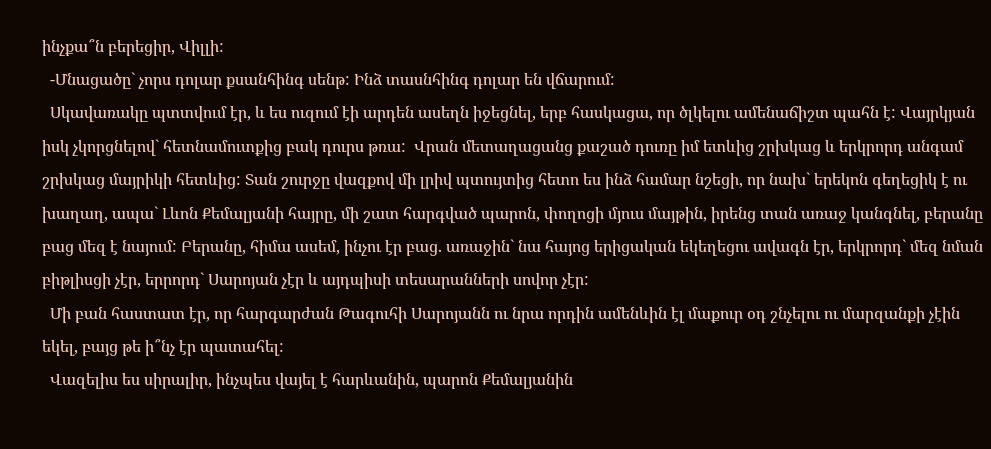ինչքա՞ն բերեցիր, Վիլլի:
  -Մնացածը` չորս դոլար քսանհինգ սենթ: Ինձ տասնհինգ դոլար են վճարում:
  Սկավառակը պտտվում էր, և ես ուզում էի արդեն ասեղն իջեցնել, երբ հասկացա, որ ծլկելու ամենաճիշտ պահն է: Վայրկյան իսկ չկորցնելով` հետնամուտքից բակ դուրս թռա:  Վրան մետաղացանց քաշած դուռը իմ ետևից շրխկաց և երկրորդ անգամ շրխկաց մայրիկի հետևից: Տան շուրջը վազքով մի լրիվ պտույտից հետո ես ինձ համար նշեցի, որ նախ` երեկոն գեղեցիկ է ու խաղաղ, ապա` Լևոն Քեմալյանի հայրը, մի շատ հարգված պարոն, փողոցի մյուս մայթին, իրենց տան առաջ կանգնել, բերանը բաց մեզ է նայում: Բերանը, հիմա ասեմ, ինչու էր բաց. առաջին` նա հայոց երիցական եկեղեցու ավագն էր, երկրորդ` մեզ նման բիթլիսցի չէր, երրորդ` Սարոյան չէր և այդպիսի տեսարանների սովոր չէր:
  Մի բան հաստատ էր, որ հարգարժան Թագուհի Սարոյանն ու նրա որդին ամենևին էլ մաքուր օդ շնչելու ու մարզանքի չէին եկել, բայց թե ի՞նչ էր պատահել:
  Վազելիս ես սիրալիր, ինչպես վայել է հարևանին, պարոն Քեմալյանին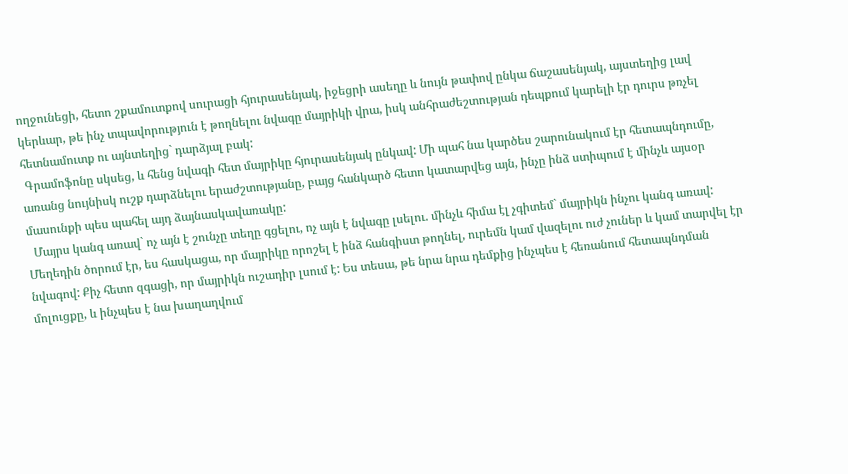ողջունեցի, հետո շքամուտքով սուրացի հյուրասենյակ, իջեցրի ասեղը և նույն թափով ընկա ճաշասենյակ, այստեղից լավ կերևար, թե ինչ տպավորություն է թողնելու նվագը մայրիկի վրա, իսկ անհրաժեշտության դեպքում կարելի էր դուրս թռչել հետնամուտք ու այնտեղից` դարձյալ բակ:
 Գրամոֆոնը սկսեց, և հենց նվագի հետ մայրիկը հյուրասենյակ ընկավ: Մի պահ նա կարծես շարունակում էր հետապնդումը, առանց նույնիսկ ուշք դարձնելու երաժշտությանը, բայց հանկարծ հետո կատարվեց այն, ինչը ինձ ստիպում է մինչև այսօր մասունքի պես պահել այդ ձայնասկավառակը:
  Մայրս կանգ առավ` ոչ այն է շունչը տեղը գցելու, ոչ այն է նվագը լսելու. մինչև հիմա էլ չգիտեմ` մայրիկն ինչու կանգ առավ: Մեղեդին ծորում էր, ես հասկացա, որ մայրիկը որոշել է ինձ հանգիստ թողնել, ուրեմն կամ վազելու ուժ չուներ և կամ տարվել էր նվագով: Քիչ հետո զգացի, որ մայրիկն ուշադիր լսում է: Ես տեսա, թե նրա նրա դեմքից ինչպես է հեռանում հետապնդման մոլուցքը, և ինչպես է նա խաղաղվում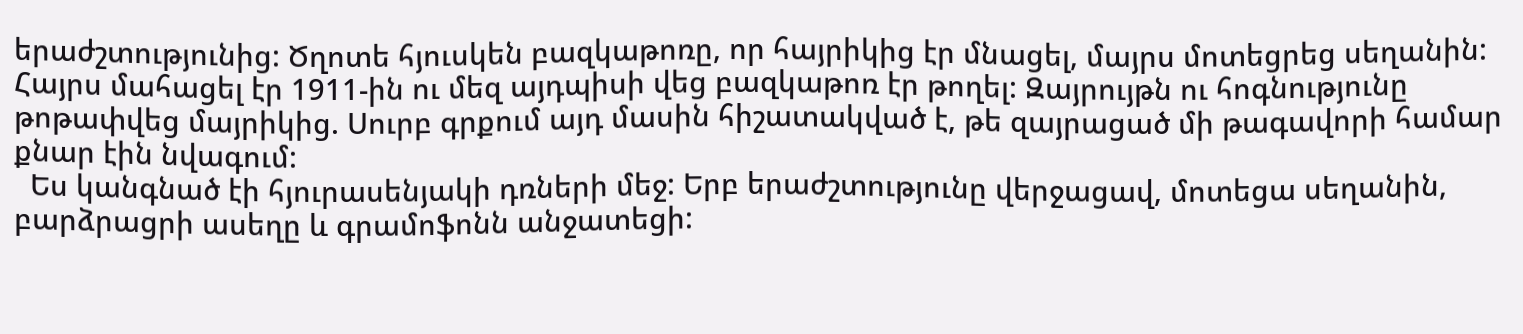երաժշտությունից: Ծղոտե հյուսկեն բազկաթոռը, որ հայրիկից էր մնացել, մայրս մոտեցրեց սեղանին: Հայրս մահացել էր 1911-ին ու մեզ այդպիսի վեց բազկաթոռ էր թողել: Զայրույթն ու հոգնությունը թոթափվեց մայրիկից. Սուրբ գրքում այդ մասին հիշատակված է, թե զայրացած մի թագավորի համար քնար էին նվագում:
  Ես կանգնած էի հյուրասենյակի դռների մեջ: Երբ երաժշտությունը վերջացավ, մոտեցա սեղանին, բարձրացրի ասեղը և գրամոֆոնն անջատեցի: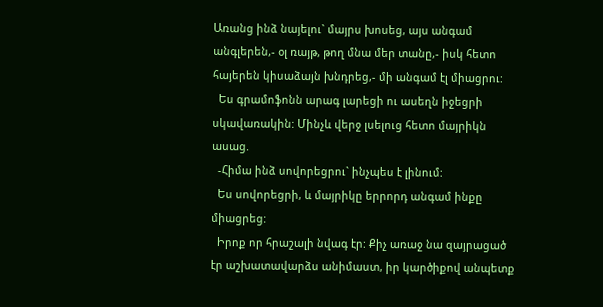Առանց ինձ նայելու` մայրս խոսեց, այս անգամ անգլերեն,- օլ ռայթ, թող մնա մեր տանը,- իսկ հետո հայերեն կիսաձայն խնդրեց,- մի անգամ էլ միացրու:
  Ես գրամոֆոնն արագ լարեցի ու ասեղն իջեցրի սկավառակին: Մինչև վերջ լսելուց հետո մայրիկն ասաց.
  -Հիմա ինձ սովորեցրու` ինչպես է լինում:
  Ես սովորեցրի, և մայրիկը երրորդ անգամ ինքը միացրեց:
  Իրոք որ հրաշալի նվագ էր: Քիչ առաջ նա զայրացած էր աշխատավարձս անիմաստ, իր կարծիքով անպետք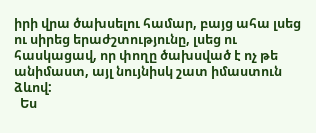իրի վրա ծախսելու համար, բայց ահա լսեց ու սիրեց երաժշտությունը, լսեց ու հասկացավ, որ փողը ծախսված է ոչ թե անիմաստ, այլ նույնիսկ շատ իմաստուն ձևով:
  Ես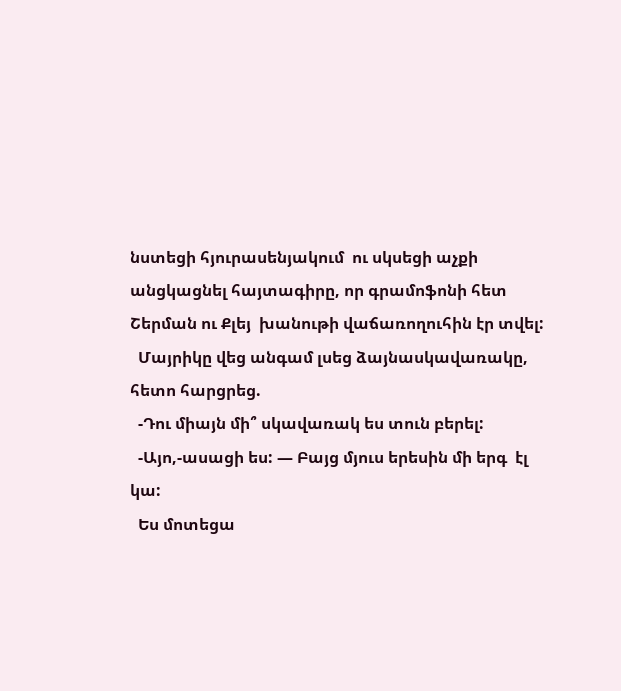նստեցի հյուրասենյակում  ու սկսեցի աչքի անցկացնել հայտագիրը, որ գրամոֆոնի հետ Շերման ու Քլեյ  խանութի վաճառողուհին էր տվել:
  Մայրիկը վեց անգամ լսեց ձայնասկավառակը, հետո հարցրեց.
  -Դու միայն մի՞ սկավառակ ես տուն բերել:
  -Այո,-ասացի ես: — Բայց մյուս երեսին մի երգ  էլ կա:
  Ես մոտեցա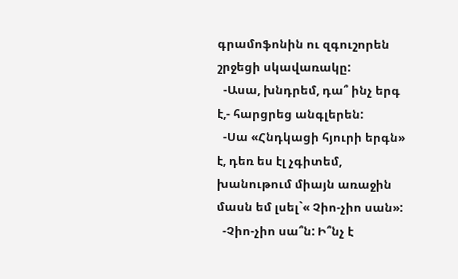գրամոֆոնին ու զգուշորեն շրջեցի սկավառակը:
  -Ասա, խնդրեմ, դա՞ ինչ երգ է,- հարցրեց անգլերեն:
  -Սա «Հնդկացի հյուրի երգն» է, դեռ ես էլ չգիտեմ, խանութում միայն առաջին մասն եմ լսել`« Չիո-չիո սան»:
  -Չիո-չիո սա՞ն: Ի՞նչ է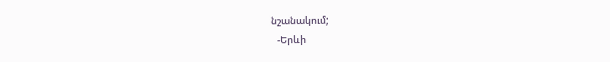նշանակում;
  -Երևի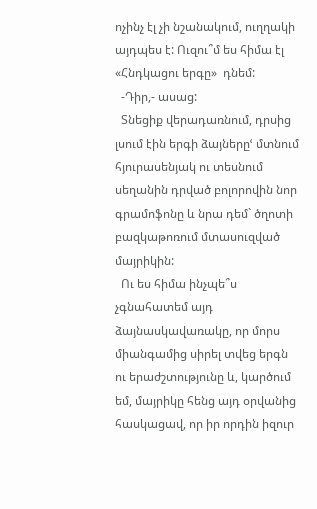ոչինչ էլ չի նշանակում, ուղղակի այդպես է: Ուզու՞մ ես հիմա էլ «Հնդկացու երգը»  դնեմ:
  -Դիր,- ասաց:
  Տնեցիք վերադառնում, դրսից լսում էին երգի ձայներըՙ մտնում հյուրասենյակ ու տեսնում սեղանին դրված բոլորովին նոր գրամոֆոնը և նրա դեմ` ծղոտի բազկաթոռում մտասուզված մայրիկին:
  Ու ես հիմա ինչպե՞ս չգնահատեմ այդ ձայնասկավառակը, որ մորս միանգամից սիրել տվեց երգն ու երաժշտությունը և, կարծում եմ, մայրիկը հենց այդ օրվանից հասկացավ, որ իր որդին իզուր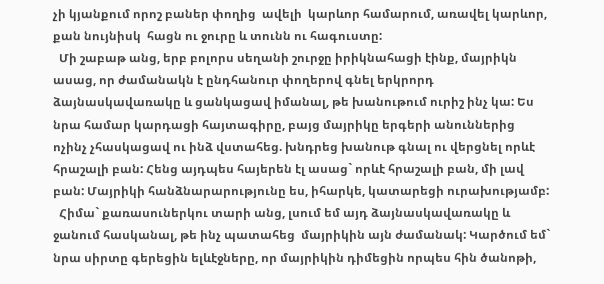չի կյանքում որոշ բաներ փողից  ավելի  կարևոր համարում, առավել կարևոր, քան նույնիսկ  հացն ու ջուրը և տունն ու հագուստը:
  Մի շաբաթ անց, երբ բոլորս սեղանի շուրջը իրիկնահացի էինք, մայրիկն ասաց, որ ժամանակն է ընդհանուր փողերով գնել երկրորդ ձայնասկավառակը և ցանկացավ իմանալ, թե խանութում ուրիշ ինչ կա: Ես նրա համար կարդացի հայտագիրը, բայց մայրիկը երգերի անուններից ոչինչ չհասկացավ ու ինձ վստահեց. խնդրեց խանութ գնալ ու վերցնել որևէ հրաշալի բան: Հենց այդպես հայերեն էլ ասաց` որևէ հրաշալի բան, մի լավ բան: Մայրիկի հանձնարարությունը ես, իհարկե, կատարեցի ուրախությամբ:
  Հիմա` քառասուներկու տարի անց, լսում եմ այդ ձայնասկավառակը և ջանում հասկանալ, թե ինչ պատահեց  մայրիկին այն ժամանակ: Կարծում եմ` նրա սիրտը գերեցին ելևէջները, որ մայրիկին դիմեցին որպես հին ծանոթի,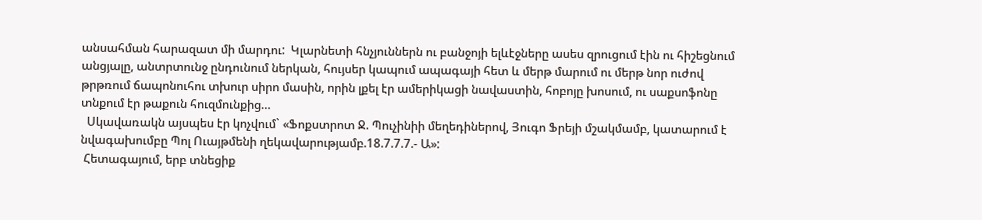անսահման հարազատ մի մարդու:  Կլարնետի հնչյուններն ու բանջոյի ելևէջները ասես զրուցում էին ու հիշեցնում  անցյալը, անտրտունջ ընդունում ներկան, հույսեր կապում ապագայի հետ և մերթ մարում ու մերթ նոր ուժով թրթռում ճապոնուհու տխուր սիրո մասին, որին լքել էր ամերիկացի նավաստին, հոբոյը խոսում, ու սաքսոֆոնը տնքում էր թաքուն հուզմունքից…
  Սկավառակն այսպես էր կոչվում` «Ֆոքստրոտ Ջ. Պուչինիի մեղեդիներով, Յուգո Ֆրեյի մշակմամբ, կատարում է նվագախումբը Պոլ Ուայթմենի ղեկավարությամբ.18.7.7.7.- Ա»:
 Հետագայում, երբ տնեցիք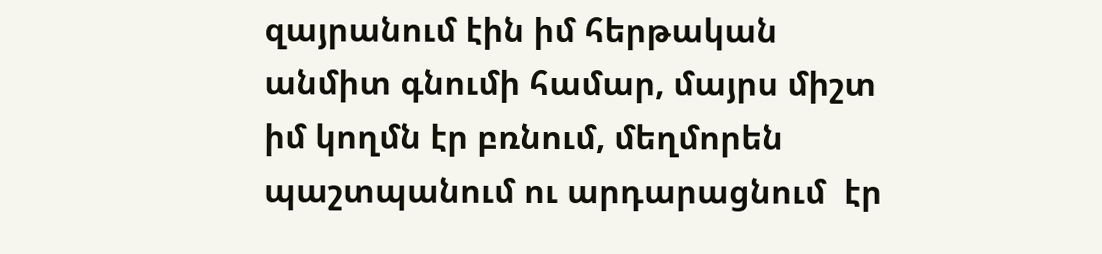զայրանում էին իմ հերթական անմիտ գնումի համար, մայրս միշտ իմ կողմն էր բռնում, մեղմորեն պաշտպանում ու արդարացնում  էր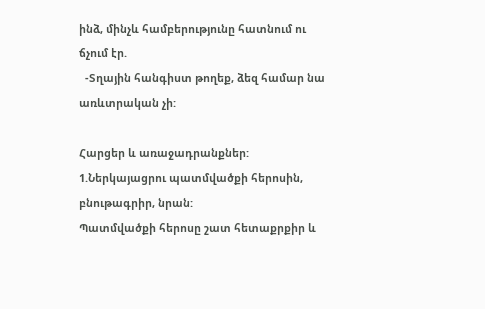ինձ, մինչև համբերությունը հատնում ու ճչում էր.
  -Տղային հանգիստ թողեք, ձեզ համար նա առևտրական չի:

Հարցեր և առաջադրանքներ:
1.Ներկայացրու պատմվածքի հերոսին, բնութագրիր, նրան:
Պատմվածքի հերոսը շատ հետաքրքիր և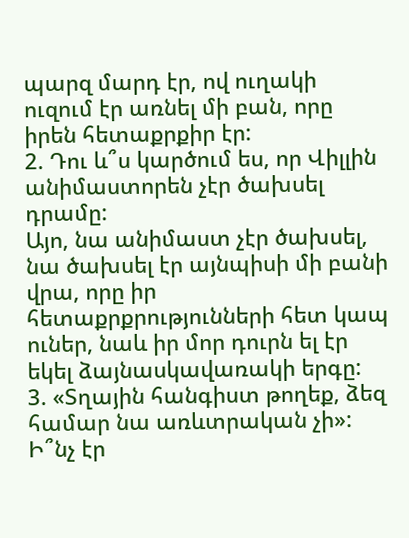պարզ մարդ էր, ով ուղակի ուզում էր առնել մի բան, որը իրեն հետաքրքիր էր:
2. Դու և՞ս կարծում ես, որ Վիլլին անիմաստորեն չէր ծախսել դրամը:
Այո, նա անիմաստ չէր ծախսել, նա ծախսել էր այնպիսի մի բանի վրա, որը իր հետաքրքրությունների հետ կապ ուներ, նաև իր մոր դուրն ել էր եկել ձայնասկավառակի երգը:
3. «Տղային հանգիստ թողեք, ձեզ համար նա առևտրական չի»: Ի՞նչ էր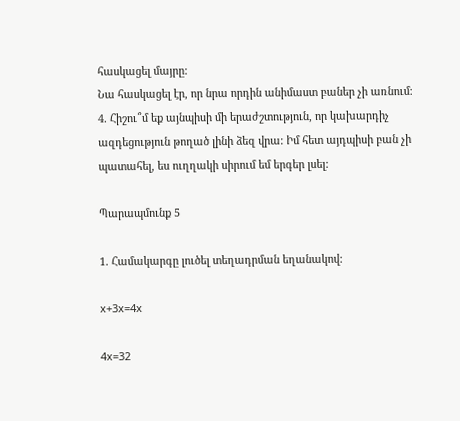հասկացել մայրը:
Նա հասկացել էր, որ նրա որդին անիմաստ բաներ չի առնում։
4. Հիշու՞մ եք այնպիսի մի երաժշտություն, որ կախարդիչ ազդեցություն թողած լինի ձեզ վրա: Իմ հետ այդպիսի բան չի պատահել, ես ուղղակի սիրում եմ երգեր լսել:

Պարապմունք 5

1. Համակարգը լուծել տեղադրման եղանակով:

x+3x=4x

4x=32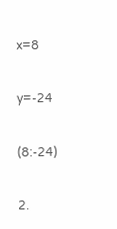x=8

y=-24

(8:-24)

2.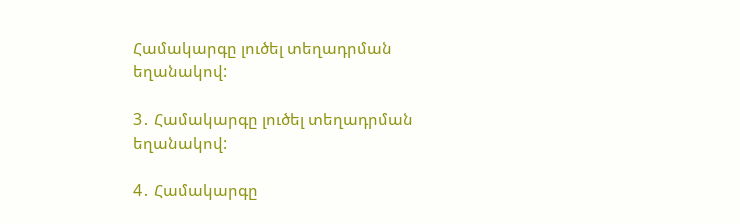Համակարգը լուծել տեղադրման եղանակով:

3․ Համակարգը լուծել տեղադրման եղանակով:

4․ Համակարգը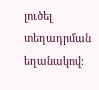լուծել տեղադրման եղանակով: